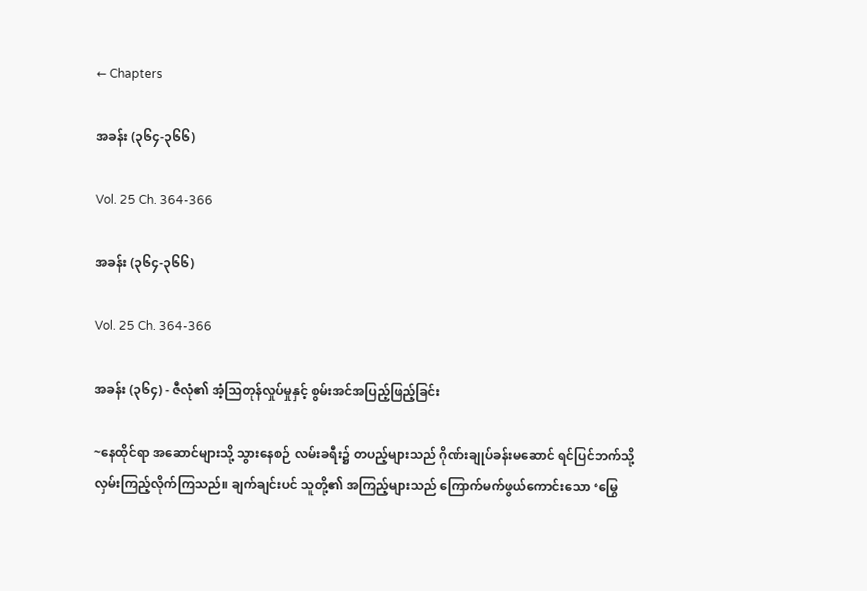← Chapters

အခန်း (၃၆၄-၃၆၆)

Vol. 25 Ch. 364-366

အခန်း (၃၆၄-၃၆၆)

Vol. 25 Ch. 364-366

အခန်း (၃၆၄) - ဇီလုံ၏ အံ့သြတုန်လှုပ်မှုနှင့် စွမ်းအင်အပြည့်ဖြည့်ခြင်း

~နေထိုင်ရာ အဆောင်များသို့ သွားနေစဉ် လမ်းခရီး၌ တပည့်များသည် ဂိုဏ်းချုပ်ခန်းမဆောင် ရင်ပြင်ဘက်သို့ လှမ်းကြည့်လိုက်ကြသည်။ ချက်ချင်းပင် သူတို့၏ အကြည့်များသည် ကြောက်မက်ဖွယ်ကောင်းသော ‘မြွေ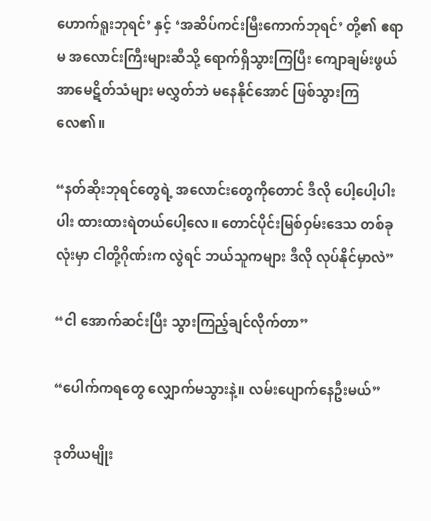ဟောက်ရူးဘုရင်’ နှင့် ‘အဆိပ်ကင်းမြီးကောက်ဘုရင်’ တို့၏ ဧရာမ အလောင်းကြီးများဆီသို့ ရောက်ရှိသွားကြပြီး ကျောချမ်းဖွယ် အာမေဋိတ်သံများ မလွှတ်ဘဲ မနေနိုင်အောင် ဖြစ်သွားကြလေ၏။

“နတ်ဆိုးဘုရင်တွေရဲ့ အလောင်းတွေကိုတောင် ဒီလို ပေါ့ပေါ့ပါးပါး ထားထားရဲတယ်ပေါ့လေ။ တောင်ပိုင်းမြစ်ဝှမ်းဒေသ တစ်ခုလုံးမှာ ငါတို့ဂိုဏ်းက လွဲရင် ဘယ်သူကများ ဒီလို လုပ်နိုင်မှာလဲ”

“ငါ အောက်ဆင်းပြီး သွားကြည့်ချင်လိုက်တာ”

“ပေါက်ကရတွေ လျှောက်မသွားနဲ့။ လမ်းပျောက်နေဦးမယ်”

ဒုတိယမျိုး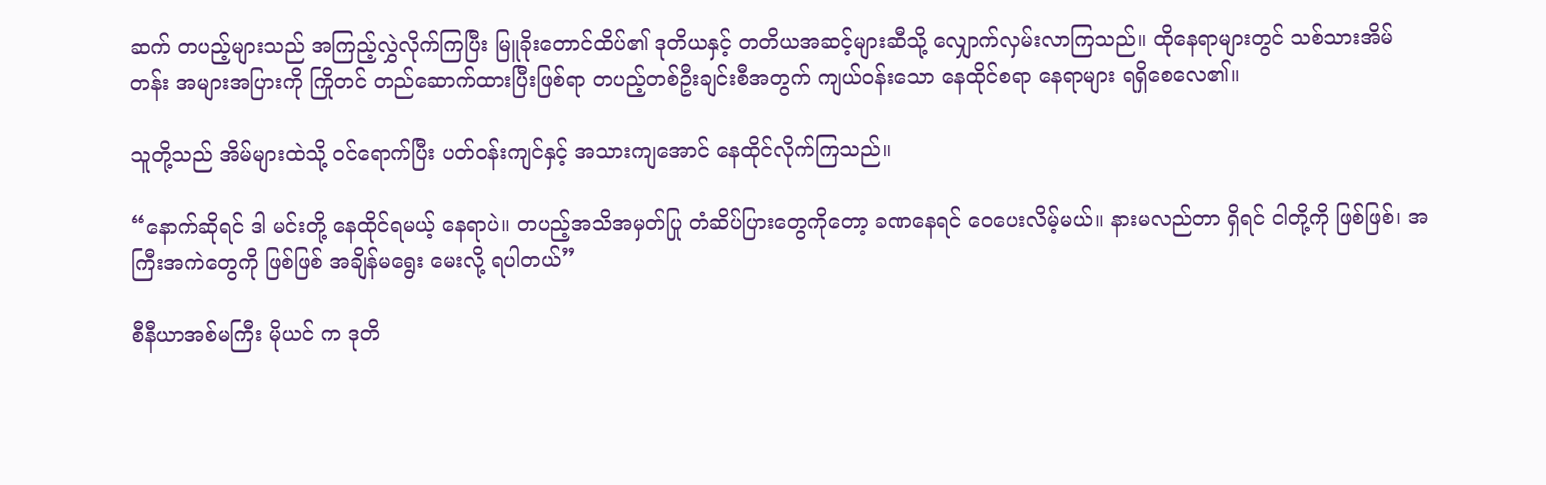ဆက် တပည့်များသည် အကြည့်လွှဲလိုက်ကြပြီး မြူခိုးတောင်ထိပ်၏ ဒုတိယနှင့် တတိယအဆင့်များဆီသို့ လျှောက်လှမ်းလာကြသည်။ ထိုနေရာများတွင် သစ်သားအိမ်တန်း အများအပြားကို ကြိုတင် တည်ဆောက်ထားပြီးဖြစ်ရာ တပည့်တစ်ဦးချင်းစီအတွက် ကျယ်ဝန်းသော နေထိုင်စရာ နေရာများ ရရှိစေလေ၏။

သူတို့သည် အိမ်များထဲသို့ ဝင်ရောက်ပြီး ပတ်ဝန်းကျင်နှင့် အသားကျအောင် နေထိုင်လိုက်ကြသည်။

“နောက်ဆိုရင် ဒါ မင်းတို့ နေထိုင်ရမယ့် နေရာပဲ။ တပည့်အသိအမှတ်ပြု တံဆိပ်ပြားတွေကိုတော့ ခဏနေရင် ဝေပေးလိမ့်မယ်။ နားမလည်တာ ရှိရင် ငါတို့ကို ဖြစ်ဖြစ်၊ အကြီးအကဲတွေကို ဖြစ်ဖြစ် အချိန်မရွေး မေးလို့ ရပါတယ်”

စီနီယာအစ်မကြီး မိုယင် က ဒုတိ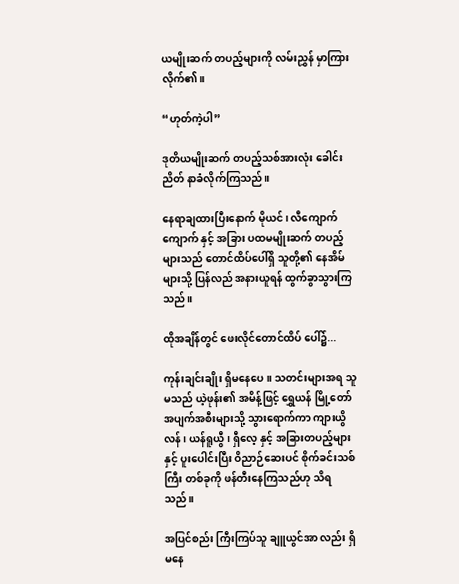ယမျိုးဆက် တပည့်များကို လမ်းညွှန် မှာကြားလိုက်၏။

“ဟုတ်ကဲ့ပါ”

ဒုတိယမျိုးဆက် တပည့်သစ်အားလုံး ခေါင်းညိတ် နာခံလိုက်ကြသည်။

နေရာချထားပြီးနောက် မိုယင်၊ လီကျောက်ကျောက် နှင့် အခြား ပထမမျိုးဆက် တပည့်များသည် တောင်ထိပ်ပေါ်ရှိ သူတို့၏ နေအိမ်များသို့ ပြန်လည် အနားယူရန် ထွက်ခွာသွားကြသည်။

ထိုအချိန်တွင် ဖေးလိုင်တောင်ထိပ် ပေါ်၌...

ကုန်းချင်းချိုး ရှိမနေပေ။ သတင်းများအရ သူမသည် ယဲ့ဖုန်း၏ အမိန့်ဖြင့် ရွှေယန် မြို့တော် အပျက်အစီးများသို့ သွားရောက်ကာ ကျားယွိလန်၊ ယန်ရူယွီ၊ ရှီလေ့ နှင့် အခြားတပည့်များနှင့် ပူးပေါင်းပြီး ဝိညာဉ်ဆေးပင် စိုက်ခင်းသစ်ကြီး တစ်ခုကို ဖန်တီးနေကြသည်ဟု သိရသည်။

အပြင်စည်း ကြီးကြပ်သူ ချူယွင်အာ လည်း ရှိမနေ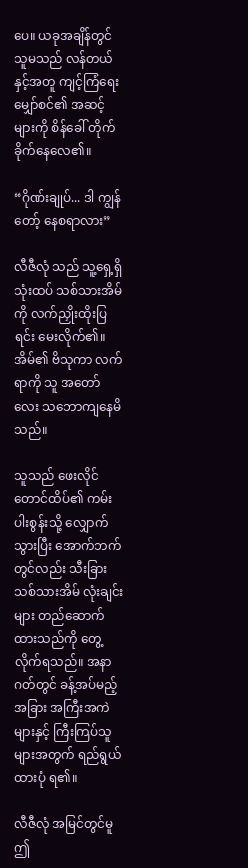ပေ။ ယခုအချိန်တွင် သူမသည် လန်တယ် နှင့်အတူ ကျင့်ကြံရေး မျှော်စင်၏ အဆင့်များကို စိန်ခေါ် တိုက်ခိုက်နေလေ၏။

“ဂိုဏ်းချုပ်... ဒါ ကျွန်တော့် နေစရာလား”

လီဇီလုံ သည် သူ့ရှေ့ရှိ သုံးထပ် သစ်သားအိမ်ကို လက်ညှိုးထိုးပြရင်း မေးလိုက်၏။ အိမ်၏ ဗိသုကာ လက်ရာကို သူ အတော်လေး သဘောကျနေမိသည်။

သူသည် ဖေးလိုင် တောင်ထိပ်၏ ကမ်းပါးစွန်းသို့ လျှောက်သွားပြီး အောက်ဘက်တွင်လည်း သီးခြား သစ်သားအိမ် လုံးချင်းများ တည်ဆောက်ထားသည်ကို တွေ့လိုက်ရသည်။ အနာဂတ်တွင် ခန့်အပ်မည့် အခြား အကြီးအကဲများနှင့် ကြီးကြပ်သူများအတွက် ရည်ရွယ်ထားပုံ ရ၏။

လီဇီလုံ အမြင်တွင်မူ ဤ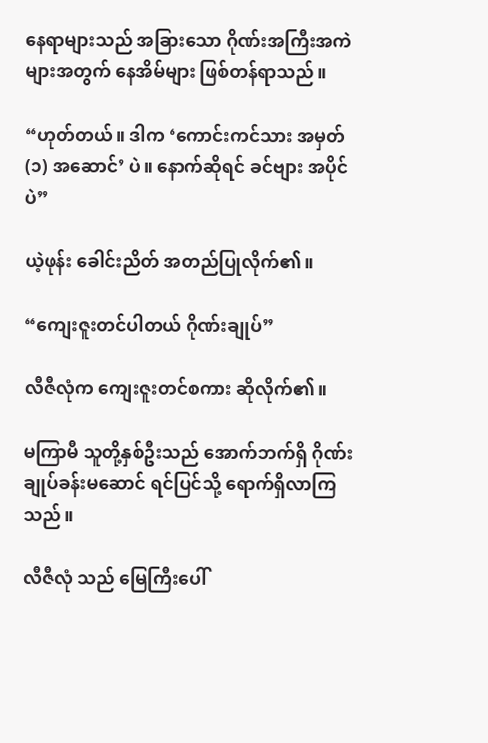နေရာများသည် အခြားသော ဂိုဏ်းအကြီးအကဲများအတွက် နေအိမ်များ ဖြစ်တန်ရာသည်။

“ဟုတ်တယ်။ ဒါက ‘ကောင်းကင်သား အမှတ် (၁) အဆောင်’ ပဲ။ နောက်ဆိုရင် ခင်ဗျား အပိုင်ပဲ”

ယဲ့ဖုန်း ခေါင်းညိတ် အတည်ပြုလိုက်၏။

“ကျေးဇူးတင်ပါတယ် ဂိုဏ်းချုပ်”

လီဇီလုံက ကျေးဇူးတင်စကား ဆိုလိုက်၏။

မကြာမီ သူတို့နှစ်ဦးသည် အောက်ဘက်ရှိ ဂိုဏ်းချုပ်ခန်းမဆောင် ရင်ပြင်သို့ ရောက်ရှိလာကြသည်။

လီဇီလုံ သည် မြေကြီးပေါ်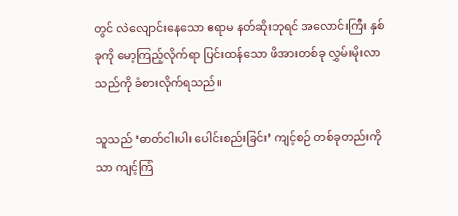တွင် လဲလျောင်းနေသော ဧရာမ နတ်ဆိုးဘုရင် အလောင်းကြီး နှစ်ခုကို မော့ကြည့်လိုက်ရာ ပြင်းထန်သော ဖိအားတစ်ခု လွှမ်းမိုးလာသည်ကို ခံစားလိုက်ရသည်။

သူသည် ‘ဓာတ်ငါးပါး ပေါင်းစည်းခြင်း’ ကျင့်စဉ် တစ်ခုတည်းကိုသာ ကျင့်ကြံ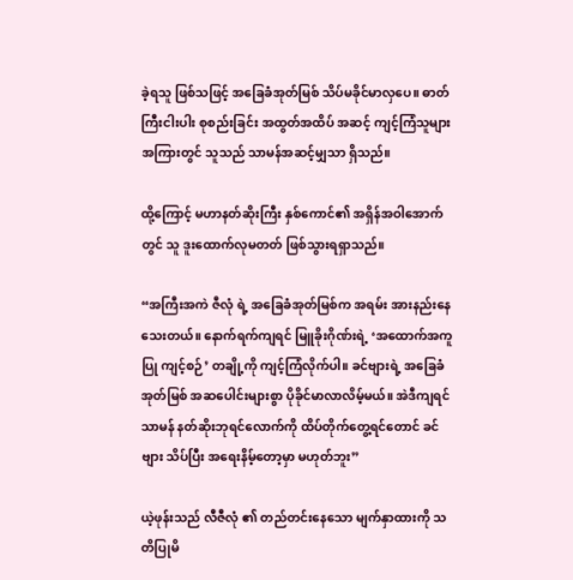ခဲ့ရသူ ဖြစ်သဖြင့် အခြေခံအုတ်မြစ် သိပ်မခိုင်မာလှပေ။ ဓာတ်ကြီးငါးပါး စုစည်းခြင်း အထွတ်အထိပ် အဆင့် ကျင့်ကြံသူများအကြားတွင် သူသည် သာမန်အဆင့်မျှသာ ရှိသည်။

ထို့ကြောင့် မဟာနတ်ဆိုးကြီး နှစ်ကောင်၏ အရှိန်အဝါအောက်တွင် သူ ဒူးထောက်လုမတတ် ဖြစ်သွားရရှာသည်။

“အကြီးအကဲ ဇီလုံ ရဲ့ အခြေခံအုတ်မြစ်က အရမ်း အားနည်းနေသေးတယ်။ နောက်ရက်ကျရင် မြူခိုးဂိုဏ်းရဲ့ ‘အထောက်အကူပြု ကျင့်စဉ်’ တချို့ကို ကျင့်ကြံလိုက်ပါ။ ခင်ဗျားရဲ့ အခြေခံအုတ်မြစ် အဆပေါင်းများစွာ ပိုခိုင်မာလာလိမ့်မယ်။ အဲဒီကျရင် သာမန် နတ်ဆိုးဘုရင်လောက်ကို ထိပ်တိုက်တွေ့ရင်တောင် ခင်ဗျား သိပ်ပြီး အရေးနိမ့်တော့မှာ မဟုတ်ဘူး”

ယဲ့ဖုန်းသည် လီဇီလုံ ၏ တည်တင်းနေသော မျက်နှာထားကို သတိပြုမိ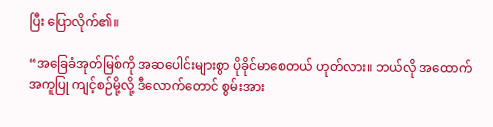ပြီး ပြောလိုက်၏။

“အခြေခံအုတ်မြစ်ကို အဆပေါင်းများစွာ ပိုခိုင်မာစေတယ် ဟုတ်လား။ ဘယ်လို အထောက်အကူပြု ကျင့်စဉ်မို့လို့ ဒီလောက်တောင် စွမ်းအား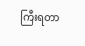ကြီးရတာ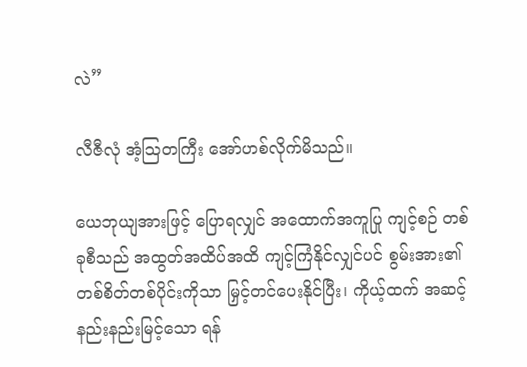လဲ”

လီဇီလုံ အံ့သြတကြီး အော်ဟစ်လိုက်မိသည်။

ယေဘုယျအားဖြင့် ပြောရလျှင် အထောက်အကူပြု ကျင့်စဉ် တစ်ခုစီသည် အထွတ်အထိပ်အထိ ကျင့်ကြံနိုင်လျှင်ပင် စွမ်းအား၏ တစ်စိတ်တစ်ပိုင်းကိုသာ မြှင့်တင်ပေးနိုင်ပြီး၊ ကိုယ့်ထက် အဆင့်နည်းနည်းမြင့်သော ရန်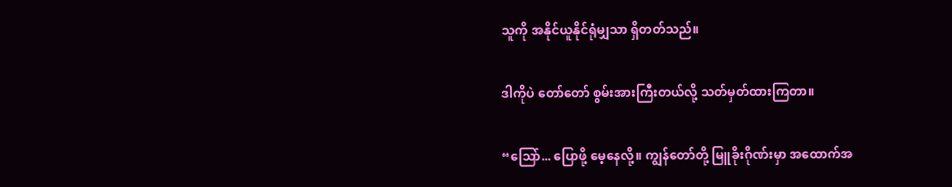သူကို အနိုင်ယူနိုင်ရုံမျှသာ ရှိတတ်သည်။

ဒါကိုပဲ တော်တော် စွမ်းအားကြီးတယ်လို့ သတ်မှတ်ထားကြတာ။

“သြော်... ပြောဖို့ မေ့နေလို့။ ကျွန်တော်တို့ မြူခိုးဂိုဏ်းမှာ အထောက်အ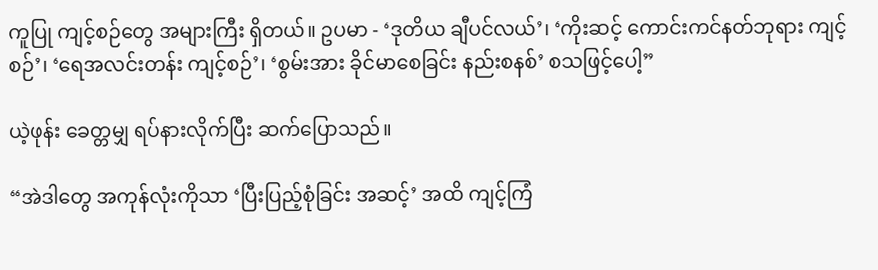ကူပြု ကျင့်စဉ်တွေ အများကြီး ရှိတယ်။ ဥပမာ - ‘ဒုတိယ ချီပင်လယ်’၊ ‘ကိုးဆင့် ကောင်းကင်နတ်ဘုရား ကျင့်စဉ်’၊ ‘ရေအလင်းတန်း ကျင့်စဉ်’၊ ‘စွမ်းအား ခိုင်မာစေခြင်း နည်းစနစ်’ စသဖြင့်ပေါ့”

ယဲ့ဖုန်း ခေတ္တမျှ ရပ်နားလိုက်ပြီး ဆက်ပြောသည်။

“အဲဒါတွေ အကုန်လုံးကိုသာ ‘ပြီးပြည့်စုံခြင်း အဆင့်’ အထိ ကျင့်ကြံ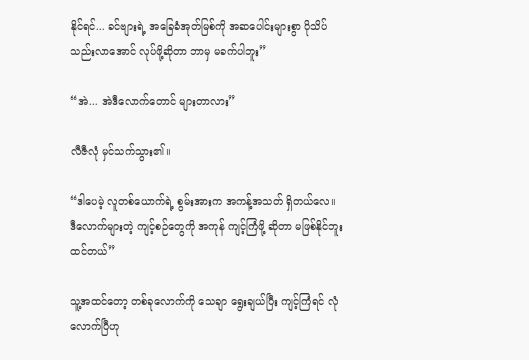နိုင်ရင်... ခင်ဗျားရဲ့ အခြေခံအုတ်မြစ်ကို အဆပေါင်းများစွာ ပိုသိပ်သည်းလာအောင် လုပ်ဖို့ဆိုတာ ဘာမှ မခက်ပါဘူး”

“အဲ... အဲဒီလောက်တောင် များတာလား”

လီဇီလုံ မှင်သက်သွား၏။

“ဒါပေမဲ့ လူတစ်ယောက်ရဲ့ စွမ်းအားက အကန့်အသတ် ရှိတယ်လေ။ ဒီလောက်များတဲ့ ကျင့်စဉ်တွေကို အကုန် ကျင့်ကြံဖို့ ဆိုတာ မဖြစ်နိုင်ဘူး ထင်တယ်”

သူ့အထင်တော့ တစ်ခုလောက်ကို သေချာ ရွေးချယ်ပြီး ကျင့်ကြံရင် လုံလောက်ပြီဟု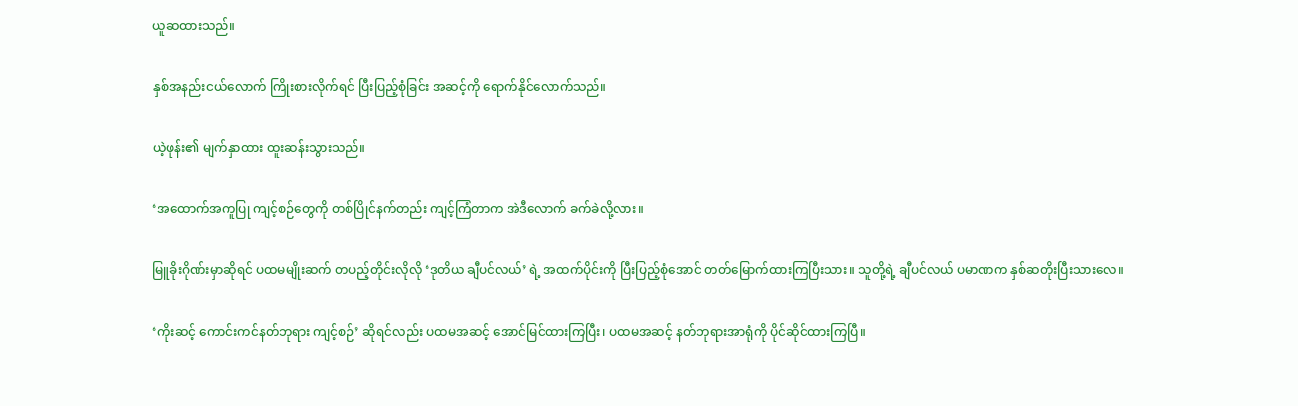ယူဆထားသည်။

နှစ်အနည်းငယ်လောက် ကြိုးစားလိုက်ရင် ပြီးပြည့်စုံခြင်း အဆင့်ကို ရောက်နိုင်လောက်သည်။

ယဲ့ဖုန်း၏ မျက်နှာထား ထူးဆန်းသွားသည်။

‘အထောက်အကူပြု ကျင့်စဉ်တွေကို တစ်ပြိုင်နက်တည်း ကျင့်ကြံတာက အဲဒီလောက် ခက်ခဲလို့လား။

မြူခိုးဂိုဏ်းမှာဆိုရင် ပထမမျိုးဆက် တပည့်တိုင်းလိုလို ‘ဒုတိယ ချီပင်လယ်’ ရဲ့ အထက်ပိုင်းကို ပြီးပြည့်စုံအောင် တတ်မြောက်ထားကြပြီးသား။ သူတို့ရဲ့ ချီပင်လယ် ပမာဏက နှစ်ဆတိုးပြီးသားလေ။

‘ကိုးဆင့် ကောင်းကင်နတ်ဘုရား ကျင့်စဉ်’ ဆိုရင်လည်း ပထမအဆင့် အောင်မြင်ထားကြပြီး၊ ပထမအဆင့် နတ်ဘုရားအာရုံကို ပိုင်ဆိုင်ထားကြပြီ။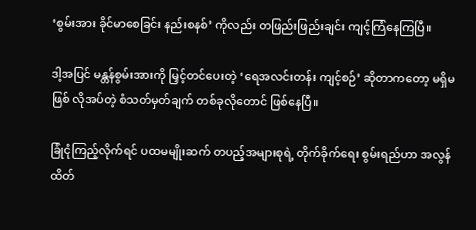‘စွမ်းအား ခိုင်မာစေခြင်း နည်းစနစ်’ ကိုလည်း တဖြည်းဖြည်းချင်း ကျင့်ကြံနေကြပြီ။

ဒါ့အပြင် မန္တန်စွမ်းအားကို မြှင့်တင်ပေးတဲ့ ‘ရေအလင်းတန်း ကျင့်စဉ်’ ဆိုတာကတော့ မရှိမဖြစ် လိုအပ်တဲ့ စံသတ်မှတ်ချက် တစ်ခုလိုတောင် ဖြစ်နေပြီ။

ခြုံငုံကြည့်လိုက်ရင် ပထမမျိုးဆက် တပည့်အများစုရဲ့ တိုက်ခိုက်ရေး စွမ်းရည်ဟာ အလွန် ထိတ်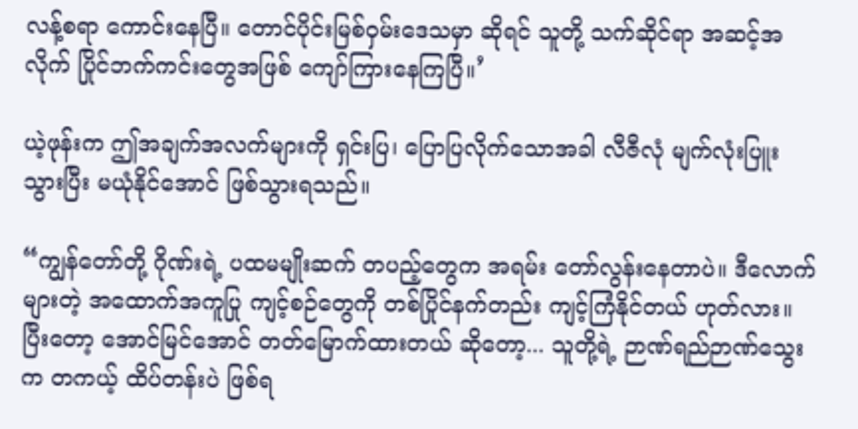လန့်စရာ ကောင်းနေပြီ။ တောင်ပိုင်းမြစ်ဝှမ်းဒေသမှာ ဆိုရင် သူတို့ သက်ဆိုင်ရာ အဆင့်အလိုက် ပြိုင်ဘက်ကင်းတွေအဖြစ် ကျော်ကြားနေကြပြီ။’

ယဲ့ဖုန်းက ဤအချက်အလက်များကို ရှင်းပြ၊ ပြောပြလိုက်သောအခါ လီဇီလုံ မျက်လုံးပြူးသွားပြီး မယုံနိုင်အောင် ဖြစ်သွားရသည်။

“ကျွန်တော်တို့ ဂိုဏ်းရဲ့ ပထမမျိုးဆက် တပည့်တွေက အရမ်း တော်လွန်းနေတာပဲ။ ဒီလောက်များတဲ့ အထောက်အကူပြု ကျင့်စဉ်တွေကို တစ်ပြိုင်နက်တည်း ကျင့်ကြံနိုင်တယ် ဟုတ်လား။ ပြီးတော့ အောင်မြင်အောင် တတ်မြောက်ထားတယ် ဆိုတော့... သူတို့ရဲ့ ဉာဏ်ရည်ဉာဏ်သွေးက တကယ့် ထိပ်တန်းပဲ ဖြစ်ရ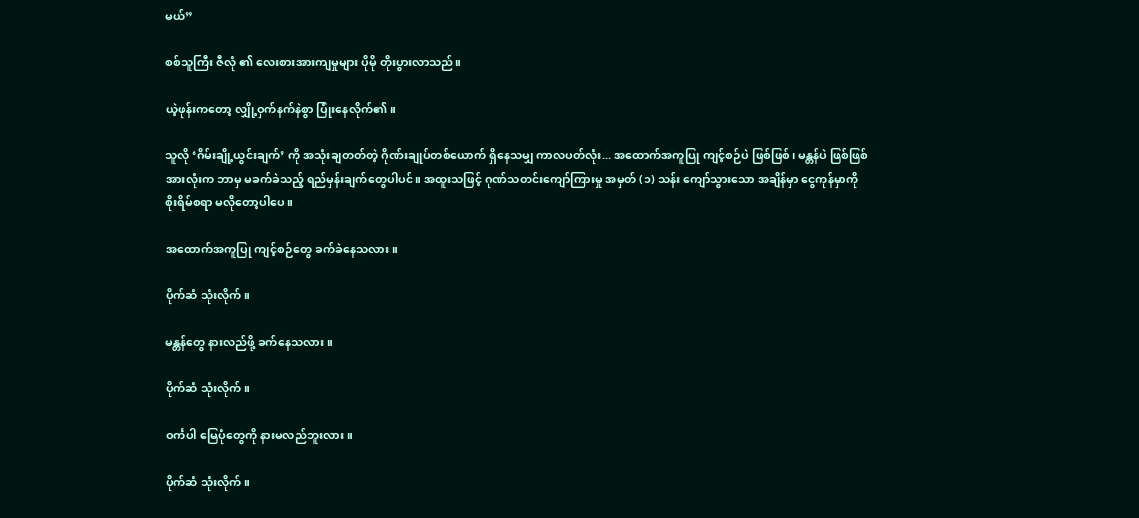မယ်”

စစ်သူကြီး ဇီလုံ ၏ လေးစားအားကျမှုများ ပိုမို တိုးပွားလာသည်။

ယဲ့ဖုန်းကတော့ လျှို့ဝှက်နက်နဲစွာ ပြုံးနေလိုက်၏။

သူလို ‘ဂိမ်းချို့ယွင်းချက်’ ကို အသုံးချတတ်တဲ့ ဂိုဏ်းချုပ်တစ်ယောက် ရှိနေသမျှ ကာလပတ်လုံး... အထောက်အကူပြု ကျင့်စဉ်ပဲ ဖြစ်ဖြစ်၊ မန္တန်ပဲ ဖြစ်ဖြစ် အားလုံးက ဘာမှ မခက်ခဲသည့် ရည်မှန်းချက်တွေပါပင်။ အထူးသဖြင့် ဂုဏ်သတင်းကျော်ကြားမှု အမှတ် (၁) သန်း ကျော်သွားသော အချိန်မှာ ငွေကုန်မှာကို စိုးရိမ်စရာ မလိုတော့ပါပေ။

အထောက်အကူပြု ကျင့်စဉ်တွေ ခက်ခဲနေသလား။

ပိုက်ဆံ သုံးလိုက်။

မန္တန်တွေ နားလည်ဖို့ ခက်နေသလား။

ပိုက်ဆံ သုံးလိုက်။

ဝင်္ကပါ မြေပုံတွေကို နားမလည်ဘူးလား။

ပိုက်ဆံ သုံးလိုက်။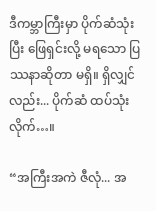ဒီကမ္ဘာကြီးမှာ ပိုက်ဆံသုံးပြီး ဖြေရှင်းလို့ မရသော ပြဿနာဆိုတာ မရှိ။ ရှိလျှင်လည်း... ပိုက်ဆံ ထပ်သုံးလိုက်…။

“အကြီးအကဲ ဇီလုံ... အ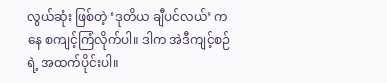လွယ်ဆုံး ဖြစ်တဲ့ ‘ဒုတိယ ချီပင်လယ်’ ကနေ စကျင့်ကြံလိုက်ပါ။ ဒါက အဲဒီကျင့်စဉ်ရဲ့ အထက်ပိုင်းပါ။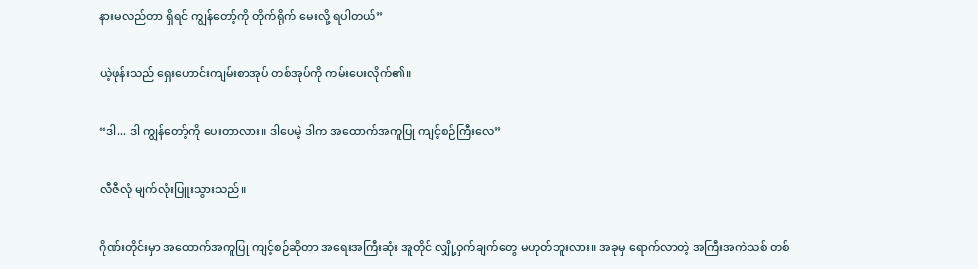နားမလည်တာ ရှိရင် ကျွန်တော့်ကို တိုက်ရိုက် မေးလို့ ရပါတယ်”

ယဲ့ဖုန်းသည် ရှေးဟောင်းကျမ်းစာအုပ် တစ်အုပ်ကို ကမ်းပေးလိုက်၏။

“ဒါ... ဒါ ကျွန်တော့်ကို ပေးတာလား။ ဒါပေမဲ့ ဒါက အထောက်အကူပြု ကျင့်စဉ်ကြီးလေ”

လီဇီလုံ မျက်လုံးပြူးသွားသည်။

ဂိုဏ်းတိုင်းမှာ အထောက်အကူပြု ကျင့်စဉ်ဆိုတာ အရေးအကြီးဆုံး အူတိုင် လျှို့ဝှက်ချက်တွေ မဟုတ်ဘူးလား။ အခုမှ ရောက်လာတဲ့ အကြီးအကဲသစ် တစ်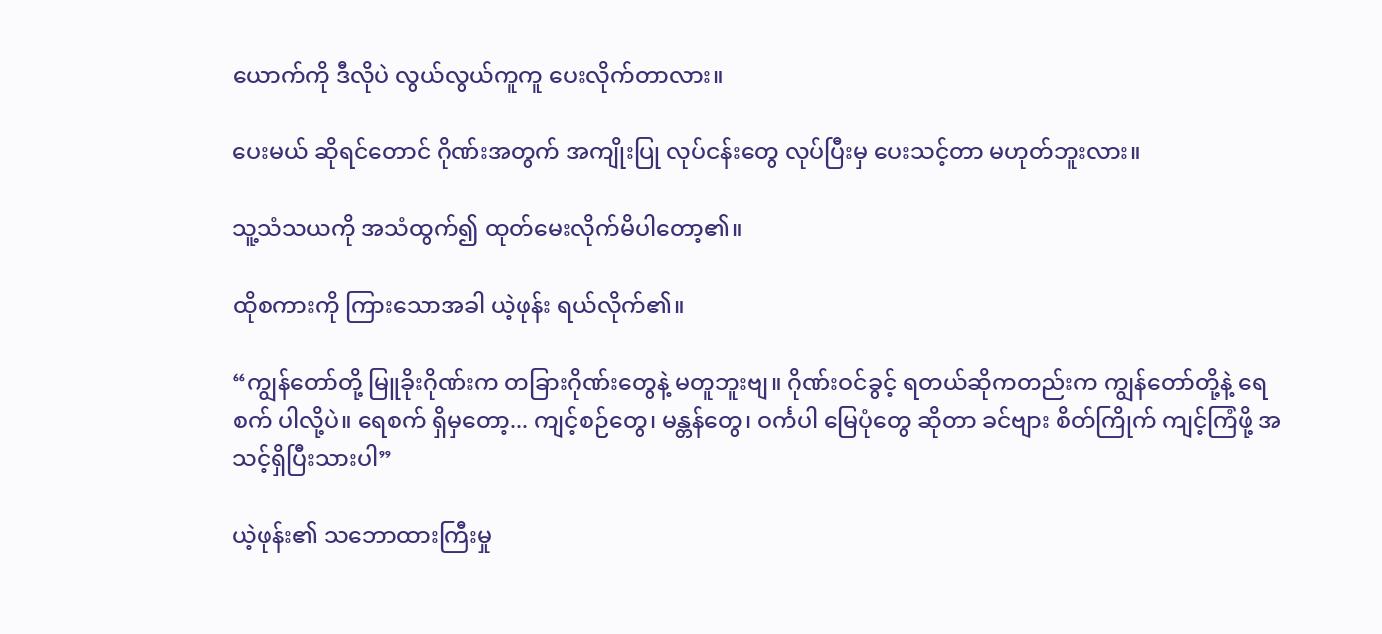ယောက်ကို ဒီလိုပဲ လွယ်လွယ်ကူကူ ပေးလိုက်တာလား။

ပေးမယ် ဆိုရင်တောင် ဂိုဏ်းအတွက် အကျိုးပြု လုပ်ငန်းတွေ လုပ်ပြီးမှ ပေးသင့်တာ မဟုတ်ဘူးလား။

သူ့သံသယကို အသံထွက်၍ ထုတ်မေးလိုက်မိပါတော့၏။

ထိုစကားကို ကြားသောအခါ ယဲ့ဖုန်း ရယ်လိုက်၏။

“ကျွန်တော်တို့ မြူခိုးဂိုဏ်းက တခြားဂိုဏ်းတွေနဲ့ မတူဘူးဗျ။ ဂိုဏ်းဝင်ခွင့် ရတယ်ဆိုကတည်းက ကျွန်တော်တို့နဲ့ ရေစက် ပါလို့ပဲ။ ရေစက် ရှိမှတော့... ကျင့်စဉ်တွေ၊ မန္တန်တွေ၊ ဝင်္ကပါ မြေပုံတွေ ဆိုတာ ခင်ဗျား စိတ်ကြိုက် ကျင့်ကြံဖို့ အသင့်ရှိပြီးသားပါ”

ယဲ့ဖုန်း၏ သဘောထားကြီးမှု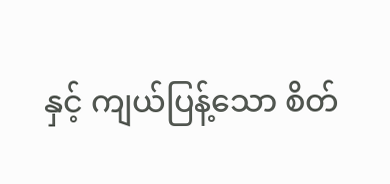နှင့် ကျယ်ပြန့်သော စိတ်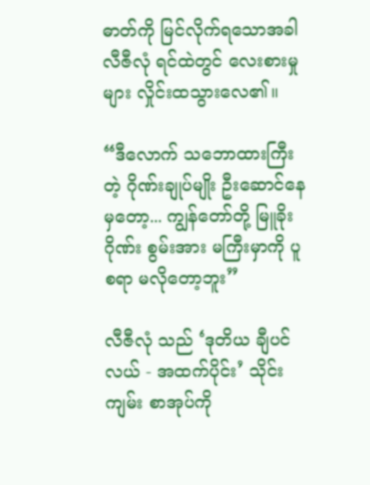ဓာတ်ကို မြင်လိုက်ရသောအခါ လီဇီလုံ ရင်ထဲတွင် လေးစားမှုများ လှိုင်းထသွားလေ၏။

“ဒီလောက် သဘောထားကြီးတဲ့ ဂိုဏ်းချုပ်မျိုး ဦးဆောင်နေမှတော့... ကျွန်တော်တို့ မြူခိုးဂိုဏ်း စွမ်းအား မကြီးမှာကို ပူစရာ မလိုတော့ဘူး”

လီဇီလုံ သည် ‘ဒုတိယ ချီပင်လယ် - အထက်ပိုင်း’ သိုင်းကျမ်း စာအုပ်ကို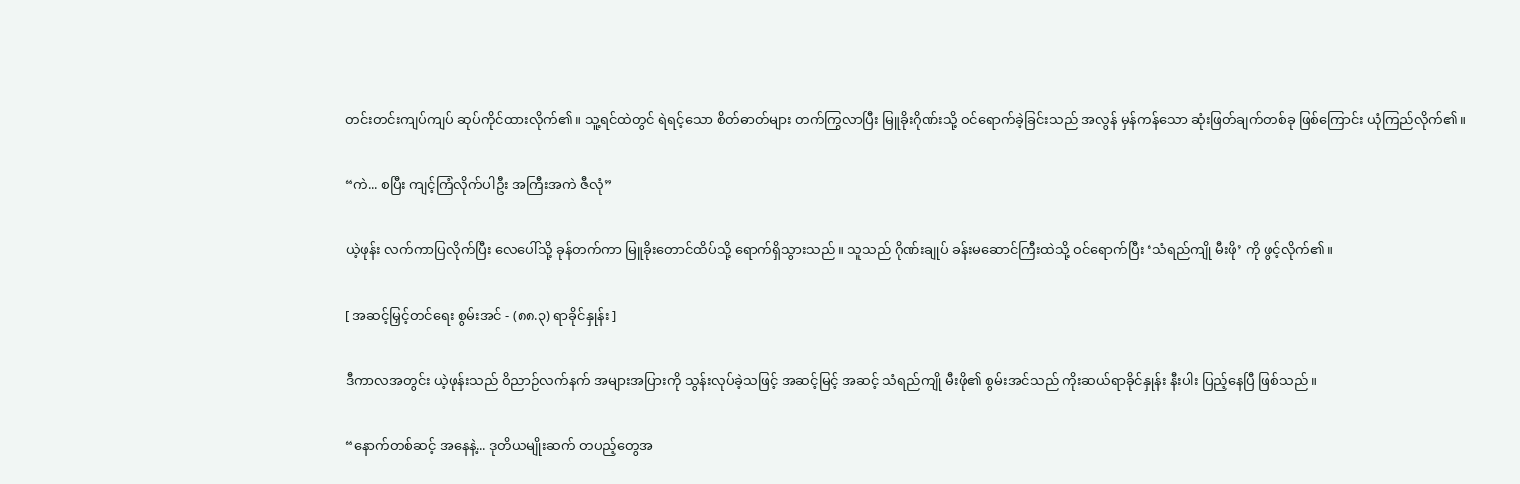တင်းတင်းကျပ်ကျပ် ဆုပ်ကိုင်ထားလိုက်၏။ သူ့ရင်ထဲတွင် ရဲရင့်သော စိတ်ဓာတ်များ တက်ကြွလာပြီး မြူခိုးဂိုဏ်းသို့ ဝင်ရောက်ခဲ့ခြင်းသည် အလွန် မှန်ကန်သော ဆုံးဖြတ်ချက်တစ်ခု ဖြစ်ကြောင်း ယုံကြည်လိုက်၏။

“ကဲ... စပြီး ကျင့်ကြံလိုက်ပါဦး အကြီးအကဲ ဇီလုံ”

ယဲ့ဖုန်း လက်ကာပြလိုက်ပြီး လေပေါ်သို့ ခုန်တက်ကာ မြူခိုးတောင်ထိပ်သို့ ရောက်ရှိသွားသည်။ သူသည် ဂိုဏ်းချုပ် ခန်းမဆောင်ကြီးထဲသို့ ဝင်ရောက်ပြီး ‘သံရည်ကျို မီးဖို’ ကို ဖွင့်လိုက်၏။

[ အဆင့်မြှင့်တင်ရေး စွမ်းအင် - (၈၈.၃) ရာခိုင်နှုန်း ]

ဒီကာလအတွင်း ယဲ့ဖုန်းသည် ဝိညာဉ်လက်နက် အများအပြားကို သွန်းလုပ်ခဲ့သဖြင့် အဆင့်မြင့် အဆင့် သံရည်ကျို မီးဖို၏ စွမ်းအင်သည် ကိုးဆယ်ရာခိုင်နှုန်း နီးပါး ပြည့်နေပြီ ဖြစ်သည်။

“နောက်တစ်ဆင့် အနေနဲ့... ဒုတိယမျိုးဆက် တပည့်တွေအ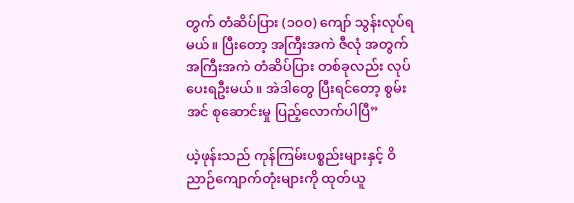တွက် တံဆိပ်ပြား (၁၀၀) ကျော် သွန်းလုပ်ရမယ်။ ပြီးတော့ အကြီးအကဲ ဇီလုံ အတွက် အကြီးအကဲ တံဆိပ်ပြား တစ်ခုလည်း လုပ်ပေးရဦးမယ်။ အဲဒါတွေ ပြီးရင်တော့ စွမ်းအင် စုဆောင်းမှု ပြည့်လောက်ပါပြီ”

ယဲ့ဖုန်းသည် ကုန်ကြမ်းပစ္စည်းများနှင့် ဝိညာဉ်ကျောက်တုံးများကို ထုတ်ယူ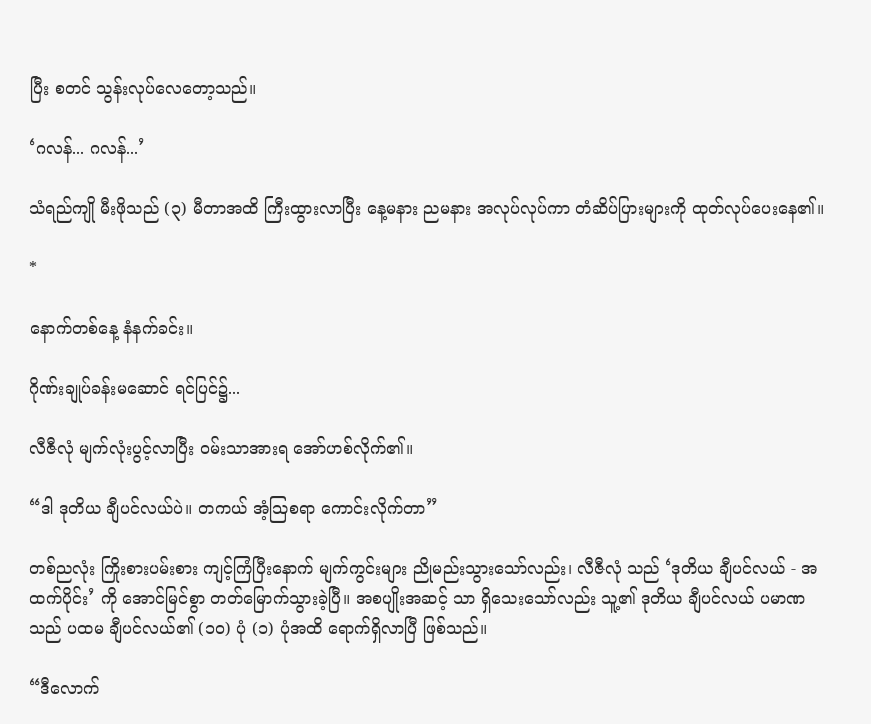ပြီး စတင် သွန်းလုပ်လေတော့သည်။

‘ဂလန်... ဂလန်...’

သံရည်ကျို မီးဖိုသည် (၃) မီတာအထိ ကြီးထွားလာပြီး နေ့မနား ညမနား အလုပ်လုပ်ကာ တံဆိပ်ပြားများကို ထုတ်လုပ်ပေးနေ၏။

*

နောက်တစ်နေ့ နံနက်ခင်း။

ဂိုဏ်းချုပ်ခန်းမဆောင် ရင်ပြင်၌...

လီဇီလုံ မျက်လုံးပွင့်လာပြီး ဝမ်းသာအားရ အော်ဟစ်လိုက်၏။

“ဒါ ဒုတိယ ချီပင်လယ်ပဲ။ တကယ် အံ့သြစရာ ကောင်းလိုက်တာ”

တစ်ညလုံး ကြိုးစားပမ်းစား ကျင့်ကြံပြီးနောက် မျက်ကွင်းများ ညိုမည်းသွားသော်လည်း၊ လီဇီလုံ သည် ‘ဒုတိယ ချီပင်လယ် - အထက်ပိုင်း’ ကို အောင်မြင်စွာ တတ်မြောက်သွားခဲ့ပြီ။ အစပျိုးအဆင့် သာ ရှိသေးသော်လည်း သူ့၏ ဒုတိယ ချီပင်လယ် ပမာဏသည် ပထမ ချီပင်လယ်၏ (၁၀) ပုံ (၁) ပုံအထိ ရောက်ရှိလာပြီ ဖြစ်သည်။

“ဒီလောက်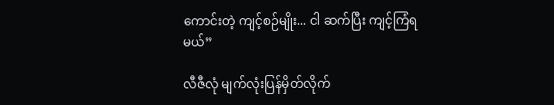ကောင်းတဲ့ ကျင့်စဉ်မျိုး... ငါ ဆက်ပြီး ကျင့်ကြံရမယ်”

လီဇီလုံ မျက်လုံးပြန်မှိတ်လိုက်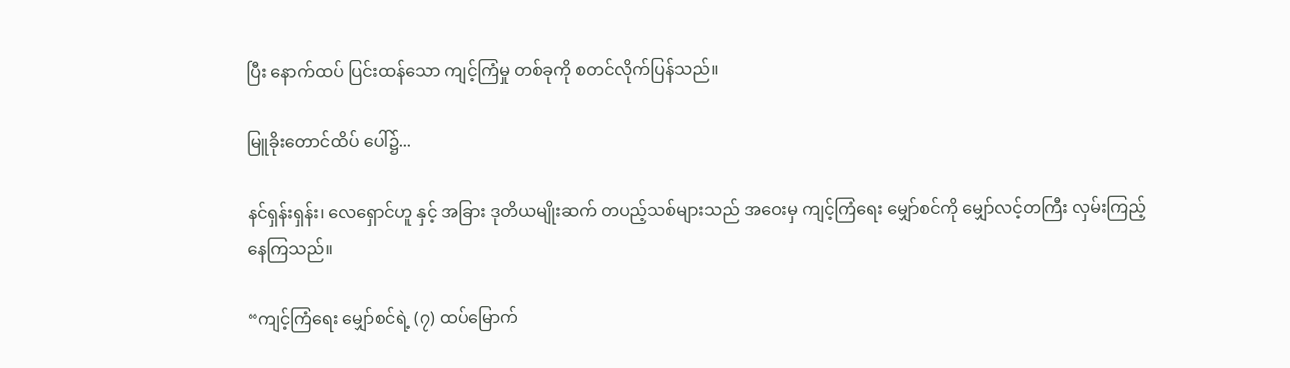ပြီး နောက်ထပ် ပြင်းထန်သော ကျင့်ကြံမှု တစ်ခုကို စတင်လိုက်ပြန်သည်။

မြူခိုးတောင်ထိပ် ပေါ်၌...

နင်ရှန်းရှန်း၊ လေရှောင်ဟူ နှင့် အခြား ဒုတိယမျိုးဆက် တပည့်သစ်များသည် အဝေးမှ ကျင့်ကြံရေး မျှော်စင်ကို မျှော်လင့်တကြီး လှမ်းကြည့်နေကြသည်။

“ကျင့်ကြံရေး မျှော်စင်ရဲ့ (၇) ထပ်မြောက်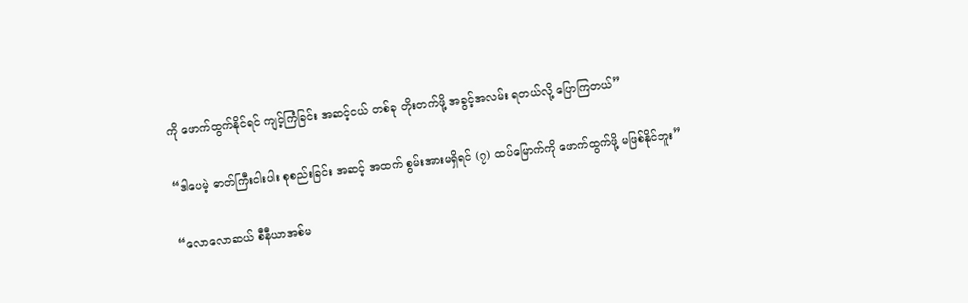ကို ဖောက်ထွက်နိုင်ရင် ကျင့်ကြံခြင်း အဆင့်ငယ် တစ်ခု တိုးတက်ဖို့ အခွင့်အလမ်း ရတယ်လို့ ပြောကြတယ်”

“ဒါပေမဲ့ ဓာတ်ကြီးငါးပါး စုစည်းခြင်း အဆင့် အထက် စွမ်းအားမရှိရင် (၇) ထပ်မြောက်ကို ဖောက်ထွက်ဖို့ မဖြစ်နိုင်ဘူး”

“လောလောဆယ် စီနီယာအစ်မ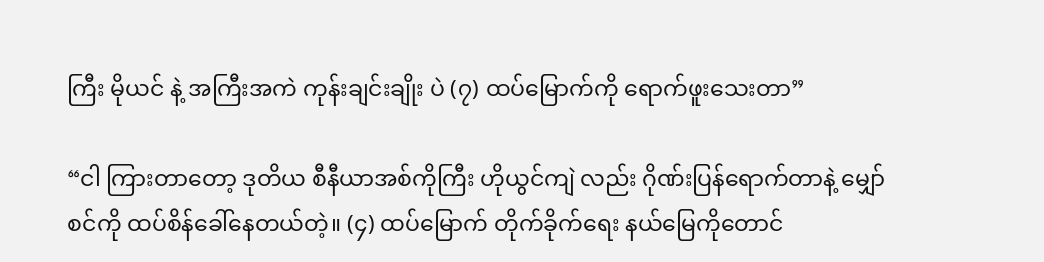ကြီး မိုယင် နဲ့ အကြီးအကဲ ကုန်းချင်းချိုး ပဲ (၇) ထပ်မြောက်ကို ရောက်ဖူးသေးတာ”

“ငါ ကြားတာတော့ ဒုတိယ စီနီယာအစ်ကိုကြီး ဟိုယွင်ကျဲ လည်း ဂိုဏ်းပြန်ရောက်တာနဲ့ မျှော်စင်ကို ထပ်စိန်ခေါ်နေတယ်တဲ့။ (၄) ထပ်မြောက် တိုက်ခိုက်ရေး နယ်မြေကိုတောင်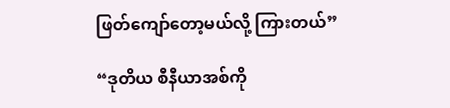ဖြတ်ကျော်တော့မယ်လို့ ကြားတယ်”

“ဒုတိယ စီနီယာအစ်ကို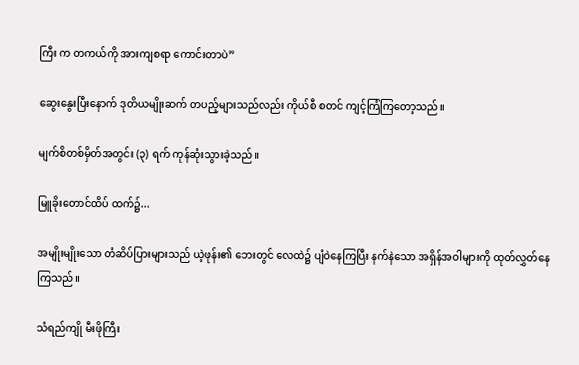ကြီး က တကယ်ကို အားကျစရာ ကောင်းတာပဲ”

ဆွေးနွေးပြီးနောက် ဒုတိယမျိုးဆက် တပည့်များသည်လည်း ကိုယ်စီ စတင် ကျင့်ကြံကြတော့သည်။

မျက်စိတစ်မှိတ်အတွင်း (၃) ရက် ကုန်ဆုံးသွားခဲ့သည်။

မြူခိုးတောင်ထိပ် ထက်၌...

အမျိုးမျိုးသော တံဆိပ်ပြားများသည် ယဲ့ဖုန်း၏ ဘေးတွင် လေထဲ၌ ပျံဝဲနေကြပြီး နက်နဲသော အရှိန်အဝါများကို ထုတ်လွှတ်နေကြသည်။

သံရည်ကျို မီးဖိုကြီး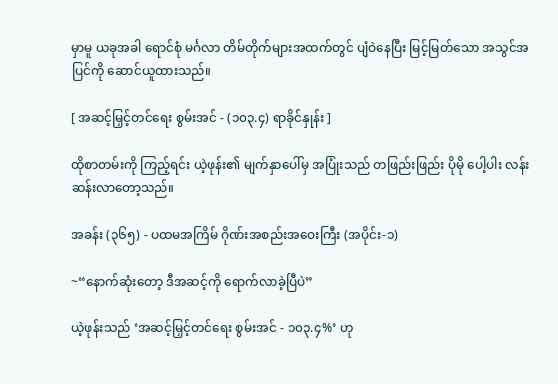မှာမူ ယခုအခါ ရောင်စုံ မင်္ဂလာ တိမ်တိုက်များအထက်တွင် ပျံဝဲနေပြီး မြင့်မြတ်သော အသွင်အပြင်ကို ဆောင်ယူထားသည်။

[ အဆင့်မြှင့်တင်ရေး စွမ်းအင် - (၁၀၃.၄) ရာခိုင်နှုန်း ]

ထိုစာတမ်းကို ကြည့်ရင်း ယဲ့ဖုန်း၏ မျက်နှာပေါ်မှ အပြုံးသည် တဖြည်းဖြည်း ပိုမို ပေါ့ပါး လန်းဆန်းလာတော့သည်။

အခန်း (၃၆၅) - ပထမအကြိမ် ဂိုဏ်းအစည်းအဝေးကြီး (အပိုင်း-၁)

~“နောက်ဆုံးတော့ ဒီအဆင့်ကို ရောက်လာခဲ့ပြီပဲ”

ယဲ့ဖုန်းသည် ‘အဆင့်မြှင့်တင်ရေး စွမ်းအင် - ၁၀၃.၄%’ ဟု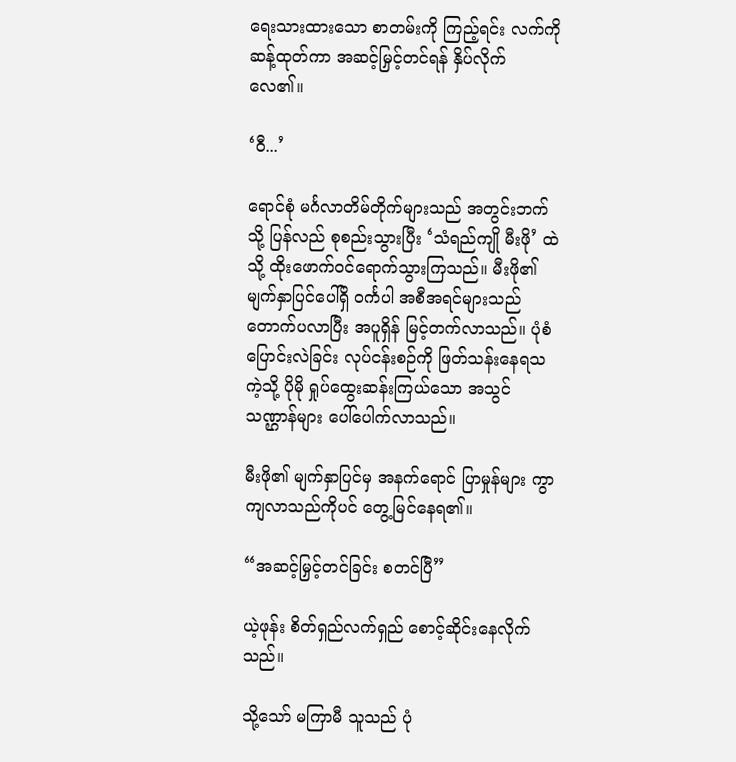ရေးသားထားသော စာတမ်းကို ကြည့်ရင်း လက်ကို ဆန့်ထုတ်ကာ အဆင့်မြှင့်တင်ရန် နှိပ်လိုက်လေ၏။

‘ဝီ...’

ရောင်စုံ မင်္ဂလာတိမ်တိုက်များသည် အတွင်းဘက်သို့ ပြန်လည် စုစည်းသွားပြီး ‘သံရည်ကျို မီးဖို’ ထဲသို့ ထိုးဖောက်ဝင်ရောက်သွားကြသည်။ မီးဖို၏ မျက်နှာပြင်ပေါ်ရှိ ဝင်္ကပါ အစီအရင်များသည် တောက်ပလာပြီး အပူရှိန် မြင့်တက်လာသည်။ ပုံစံပြောင်းလဲခြင်း လုပ်ငန်းစဉ်ကို ဖြတ်သန်းနေရသကဲ့သို့ ပိုမို ရှုပ်ထွေးဆန်းကြယ်သော အသွင်သဏ္ဌာန်များ ပေါ်ပေါက်လာသည်။

မီးဖို၏ မျက်နှာပြင်မှ အနက်ရောင် ပြာမှုန်များ ကွာကျလာသည်ကိုပင် တွေ့မြင်နေရ၏။

“အဆင့်မြှင့်တင်ခြင်း စတင်ပြီ”

ယဲ့ဖုန်း စိတ်ရှည်လက်ရှည် စောင့်ဆိုင်းနေလိုက်သည်။

သို့သော် မကြာမီ သူသည် ပုံ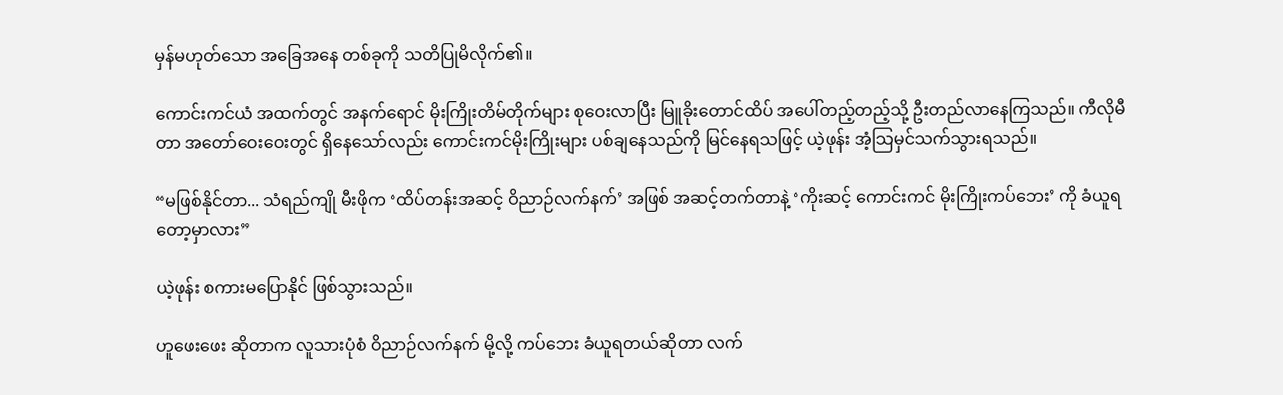မှန်မဟုတ်သော အခြေအနေ တစ်ခုကို သတိပြုမိလိုက်၏။

ကောင်းကင်ယံ အထက်တွင် အနက်ရောင် မိုးကြိုးတိမ်တိုက်များ စုဝေးလာပြီး မြူခိုးတောင်ထိပ် အပေါ်တည့်တည့်သို့ ဦးတည်လာနေကြသည်။ ကီလိုမီတာ အတော်ဝေးဝေးတွင် ရှိနေသော်လည်း ကောင်းကင်မိုးကြိုးများ ပစ်ချနေသည်ကို မြင်နေရသဖြင့် ယဲ့ဖုန်း အံ့သြမှင်သက်သွားရသည်။

“မဖြစ်နိုင်တာ... သံရည်ကျို မီးဖိုက ‘ထိပ်တန်းအဆင့် ဝိညာဉ်လက်နက်’ အဖြစ် အဆင့်တက်တာနဲ့ ‘ကိုးဆင့် ကောင်းကင် မိုးကြိုးကပ်ဘေး’ ကို ခံယူရတော့မှာလား”

ယဲ့ဖုန်း စကားမပြောနိုင် ဖြစ်သွားသည်။

ဟူဖေးဖေး ဆိုတာက လူသားပုံစံ ဝိညာဉ်လက်နက် မို့လို့ ကပ်ဘေး ခံယူရတယ်ဆိုတာ လက်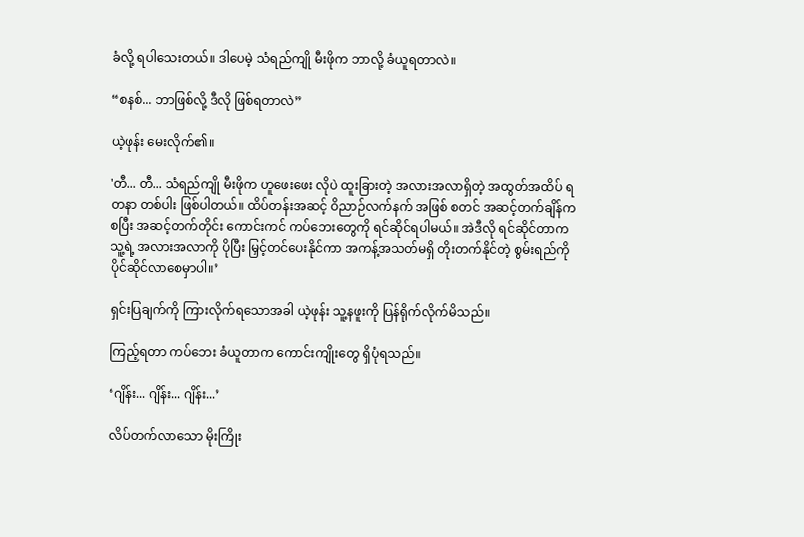ခံလို့ ရပါသေးတယ်။ ဒါပေမဲ့ သံရည်ကျို မီးဖိုက ဘာလို့ ခံယူရတာလဲ။

“စနစ်... ဘာဖြစ်လို့ ဒီလို ဖြစ်ရတာလဲ”

ယဲ့ဖုန်း မေးလိုက်၏။

'တီ... တီ... သံရည်ကျို မီးဖိုက ဟူဖေးဖေး လိုပဲ ထူးခြားတဲ့ အလားအလာရှိတဲ့ အထွတ်အထိပ် ရတနာ တစ်ပါး ဖြစ်ပါတယ်။ ထိပ်တန်းအဆင့် ဝိညာဉ်လက်နက် အဖြစ် စတင် အဆင့်တက်ချိန်ကစပြီး အဆင့်တက်တိုင်း ကောင်းကင် ကပ်ဘေးတွေကို ရင်ဆိုင်ရပါမယ်။ အဲဒီလို ရင်ဆိုင်တာက သူ့ရဲ့ အလားအလာကို ပိုပြီး မြှင့်တင်ပေးနိုင်ကာ အကန့်အသတ်မရှိ တိုးတက်နိုင်တဲ့ စွမ်းရည်ကို ပိုင်ဆိုင်လာစေမှာပါ။’

ရှင်းပြချက်ကို ကြားလိုက်ရသောအခါ ယဲ့ဖုန်း သူ့နဖူးကို ပြန်ရိုက်လိုက်မိသည်။

ကြည့်ရတာ ကပ်ဘေး ခံယူတာက ကောင်းကျိုးတွေ ရှိပုံရသည်။

‘ဂျိန်း... ဂျိန်း... ဂျိန်း...’

လိပ်တက်လာသော မိုးကြိုး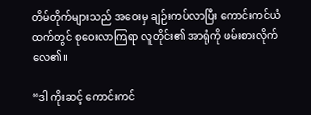တိမ်တိုက်များသည် အဝေးမှ ချဉ်းကပ်လာပြီး ကောင်းကင်ယံထက်တွင် စုဝေးလာကြရာ လူတိုင်း၏ အာရုံကို ဖမ်းစားလိုက်လေ၏။

“ဒါ ကိုးဆင့် ကောင်းကင်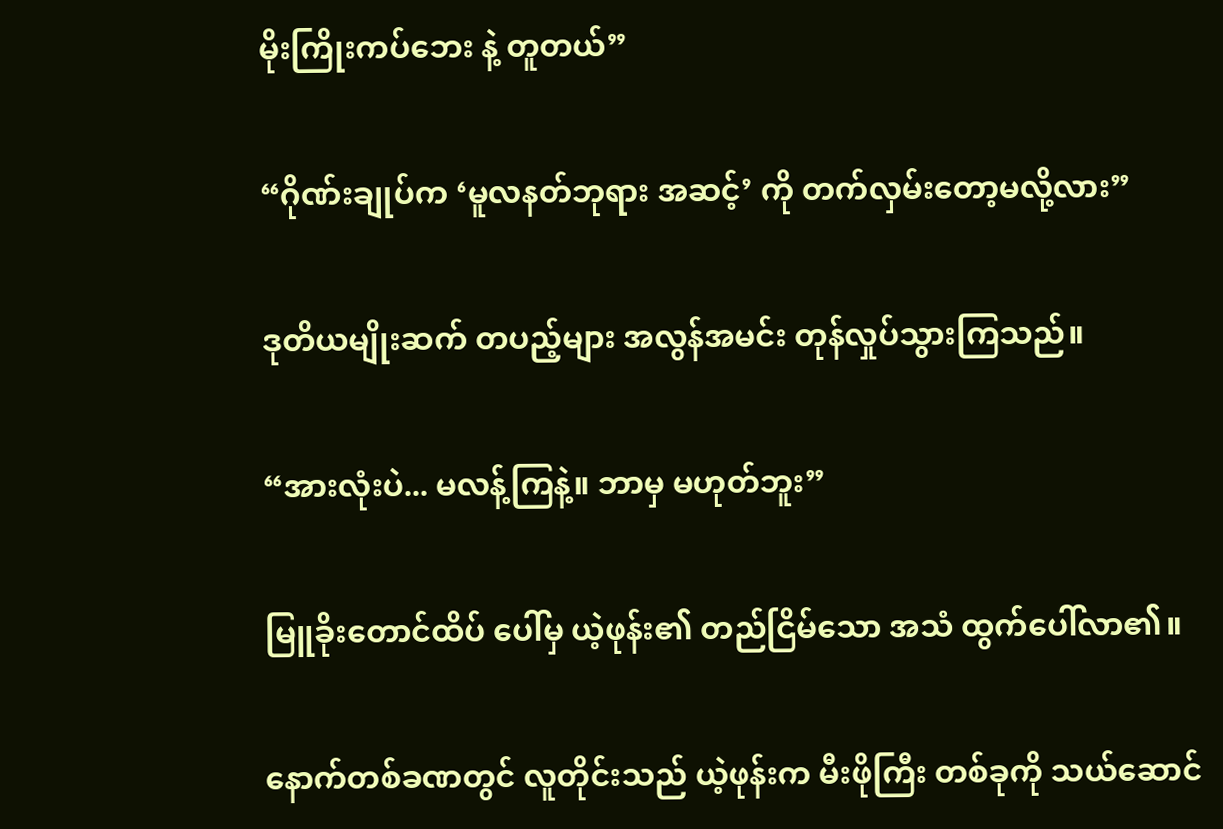မိုးကြိုးကပ်ဘေး နဲ့ တူတယ်”

“ဂိုဏ်းချုပ်က ‘မူလနတ်ဘုရား အဆင့်’ ကို တက်လှမ်းတော့မလို့လား”

ဒုတိယမျိုးဆက် တပည့်များ အလွန်အမင်း တုန်လှုပ်သွားကြသည်။

“အားလုံးပဲ... မလန့်ကြနဲ့။ ဘာမှ မဟုတ်ဘူး”

မြူခိုးတောင်ထိပ် ပေါ်မှ ယဲ့ဖုန်း၏ တည်ငြိမ်သော အသံ ထွက်ပေါ်လာ၏။

နောက်တစ်ခဏတွင် လူတိုင်းသည် ယဲ့ဖုန်းက မီးဖိုကြီး တစ်ခုကို သယ်ဆောင်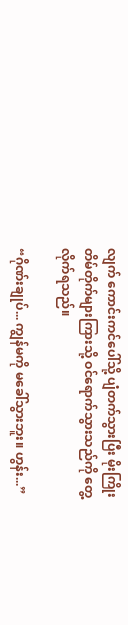လျက် ကောင်းကင်ပေါ်သို့ ပျံတက်သွားပြီး မိုးကြိုးတိမ်တိုက်များကြားသို့ ဝင်ရောက်သွားသည်ကို တွေ့လိုက်ရသည်။

“ဂိုဏ်းချုပ်... ကျွန်မကို မခေါ်သွားဘူး။ ဟွန်း...”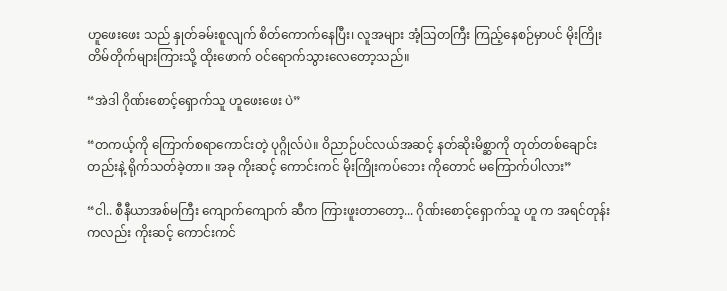ဟူဖေးဖေး သည် နှုတ်ခမ်းစူလျက် စိတ်ကောက်နေပြီး၊ လူအများ အံ့သြတကြီး ကြည့်နေစဉ်မှာပင် မိုးကြိုးတိမ်တိုက်များကြားသို့ ထိုးဖောက် ဝင်ရောက်သွားလေတော့သည်။

“အဲဒါ ဂိုဏ်းစောင့်ရှောက်သူ ဟူဖေးဖေး ပဲ”

“တကယ့်ကို ကြောက်စရာကောင်းတဲ့ ပုဂ္ဂိုလ်ပဲ။ ဝိညာဉ်ပင်လယ်အဆင့် နတ်ဆိုးမိစ္ဆာကို တုတ်တစ်ချောင်းတည်းနဲ့ ရိုက်သတ်ခဲ့တာ။ အခု ကိုးဆင့် ကောင်းကင် မိုးကြိုးကပ်ဘေး ကိုတောင် မကြောက်ပါလား”

“ငါ.. စီနီယာအစ်မကြီး ကျောက်ကျောက် ဆီက ကြားဖူးတာတော့... ဂိုဏ်းစောင့်ရှောက်သူ ဟူ က အရင်တုန်းကလည်း ကိုးဆင့် ကောင်းကင်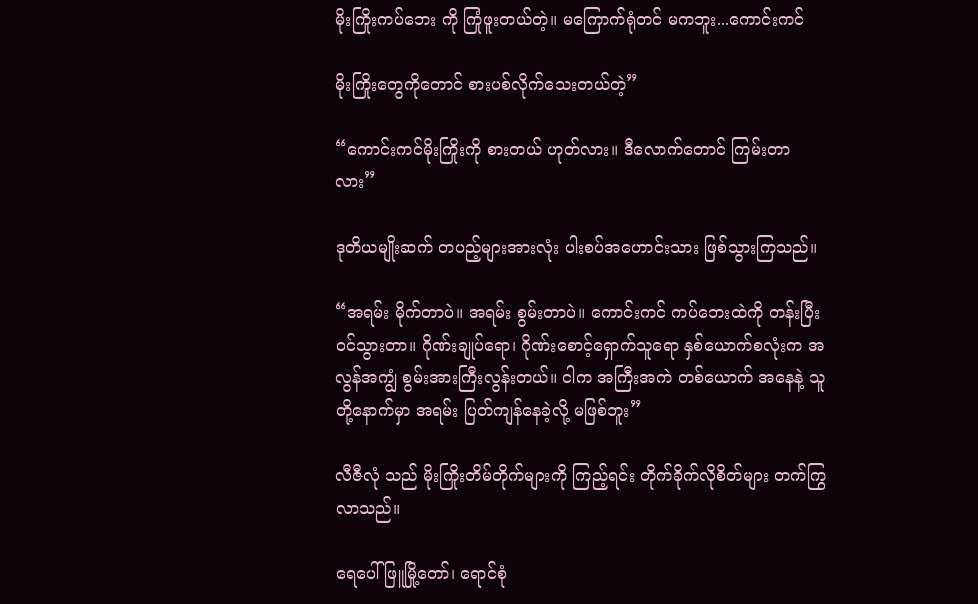မိုးကြိုးကပ်ဘေး ကို ကြုံဖူးတယ်တဲ့။ မကြောက်ရုံတင် မကဘူး...ကောင်းကင်

မိုးကြိုးတွေကိုတောင် စားပစ်လိုက်သေးတယ်တဲ့”

“ကောင်းကင်မိုးကြိုးကို စားတယ် ဟုတ်လား။ ဒီလောက်တောင် ကြမ်းတာလား”

ဒုတိယမျိုးဆက် တပည့်များအားလုံး ပါးစပ်အဟောင်းသား ဖြစ်သွားကြသည်။

“အရမ်း မိုက်တာပဲ။ အရမ်း စွမ်းတာပဲ။ ကောင်းကင် ကပ်ဘေးထဲကို တန်းပြီး ဝင်သွားတာ။ ဂိုဏ်းချုပ်ရော၊ ဂိုဏ်းစောင့်ရှောက်သူရော နှစ်ယောက်စလုံးက အလွန်အကျွံ စွမ်းအားကြီးလွန်းတယ်။ ငါက အကြီးအကဲ တစ်ယောက် အနေနဲ့ သူတို့နောက်မှာ အရမ်း ပြတ်ကျန်နေခဲ့လို့ မဖြစ်ဘူး”

လီဇီလုံ သည် မိုးကြိုးတိမ်တိုက်များကို ကြည့်ရင်း တိုက်ခိုက်လိုစိတ်များ တက်ကြွလာသည်။

ရေပေါ်ဖြူမြို့တော်၊ ရောင်စုံ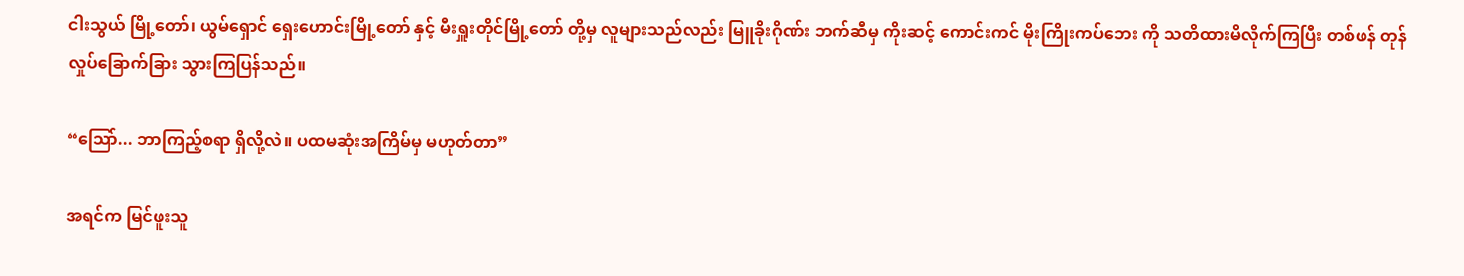ငါးသွယ် မြို့တော်၊ ယွမ်ရှောင် ရှေးဟောင်းမြို့တော် နှင့် မီးရှူးတိုင်မြို့တော် တို့မှ လူများသည်လည်း မြူခိုးဂိုဏ်း ဘက်ဆီမှ ကိုးဆင့် ကောင်းကင် မိုးကြိုးကပ်ဘေး ကို သတိထားမိလိုက်ကြပြီး တစ်ဖန် တုန်လှုပ်ခြောက်ခြား သွားကြပြန်သည်။

“သြော်... ဘာကြည့်စရာ ရှိလို့လဲ။ ပထမဆုံးအကြိမ်မှ မဟုတ်တာ”

အရင်က မြင်ဖူးသူ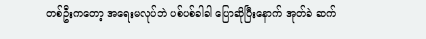တစ်ဦးကတော့ အရေးမလုပ်ဘဲ ပစ်ပစ်ခါခါ ပြောဆိုပြီးနောက် အုတ်ခဲ ဆက်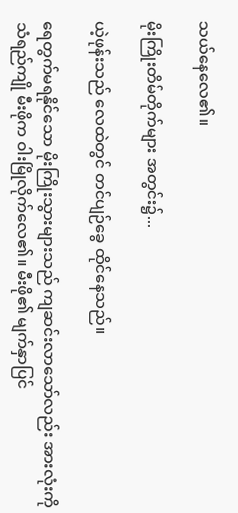သယ်နေလေ၏။

မိုးကြိုးတိမ်တိုက်များ အတွင်း၌...

ယဲ့ဖုန်းသည် လေထဲတွင် တင်ပျဉ်ခွေ ထိုင်နေသည်။

ရေတွက်မရနိုင်သော မိုးကြိုးသွားများသည် ကျဆင်းလာသော်လည်း အားလုံးကို သံရည်ကျို မီးဖိုက ဝါးမြိုလိုက်လေ၏။ မီးဖို၏ မျက်နှာပြင်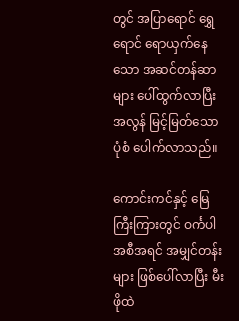တွင် အပြာရောင် ရွှေရောင် ရောယှက်နေသော အဆင်တန်ဆာများ ပေါ်ထွက်လာပြီး အလွန် မြင့်မြတ်သော ပုံစံ ပေါက်လာသည်။

ကောင်းကင်နှင့် မြေကြီးကြားတွင် ဝင်္ကပါ အစီအရင် အမျှင်တန်းများ ဖြစ်ပေါ်လာပြီး မီးဖိုထဲ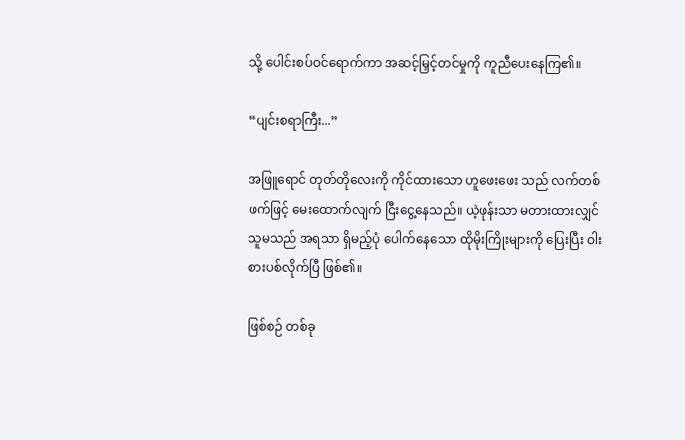သို့ ပေါင်းစပ်ဝင်ရောက်ကာ အဆင့်မြှင့်တင်မှုကို ကူညီပေးနေကြ၏။

“ပျင်းစရာကြီး...”

အဖြူရောင် တုတ်တိုလေးကို ကိုင်ထားသော ဟူဖေးဖေး သည် လက်တစ်ဖက်ဖြင့် မေးထောက်လျက် ငြီးငွေ့နေသည်။ ယဲ့ဖုန်းသာ မတားထားလျှင် သူမသည် အရသာ ရှိမည့်ပုံ ပေါက်နေသော ထိုမိုးကြိုးများကို ပြေးပြီး ဝါးစားပစ်လိုက်ပြီ ဖြစ်၏။

ဖြစ်စဉ် တစ်ခု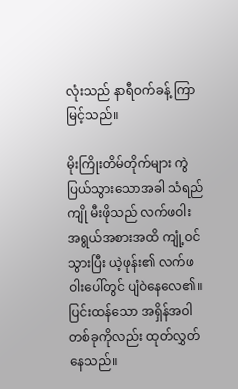လုံးသည် နာရီဝက်ခန့် ကြာမြင့်သည်။

မိုးကြိုးတိမ်တိုက်များ ကွဲပြယ်သွားသောအခါ သံရည်ကျို မီးဖိုသည် လက်ဖဝါး အရွယ်အစားအထိ ကျုံ့ဝင်သွားပြီး ယဲ့ဖုန်း၏ လက်ဖဝါးပေါ်တွင် ပျံဝဲနေလေ၏။ ပြင်းထန်သော အရှိန်အဝါ တစ်ခုကိုလည်း ထုတ်လွှတ်နေသည်။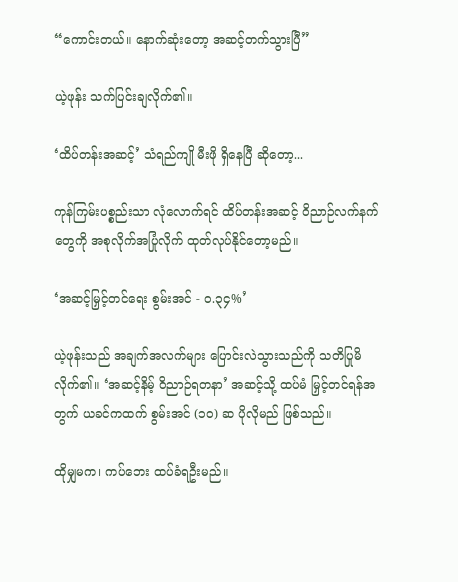“ကောင်းတယ်။ နောက်ဆုံးတော့ အဆင့်တက်သွားပြီ”

ယဲ့ဖုန်း သက်ပြင်းချလိုက်၏။

‘ထိပ်တန်းအဆင့်’ သံရည်ကျို မီးဖို ရှိနေပြီ ဆိုတော့...

ကုန်ကြမ်းပစ္စည်းသာ လုံလောက်ရင် ထိပ်တန်းအဆင့် ဝိညာဉ်လက်နက်တွေကို အစုလိုက်အပြုံလိုက် ထုတ်လုပ်နိုင်တော့မည်။

‘အဆင့်မြှင့်တင်ရေး စွမ်းအင် - ၀.၃၄%’

ယဲ့ဖုန်းသည် အချက်အလက်များ ပြောင်းလဲသွားသည်ကို သတိပြုမိလိုက်၏။ ‘အဆင့်နိမ့် ဝိညာဉ်ရတနာ’ အဆင့်သို့ ထပ်မံ မြှင့်တင်ရန်အတွက် ယခင်ကထက် စွမ်းအင် (၁၀) ဆ ပိုလိုမည် ဖြစ်သည်။

ထိုမျှမက၊ ကပ်ဘေး ထပ်ခံရဦးမည်။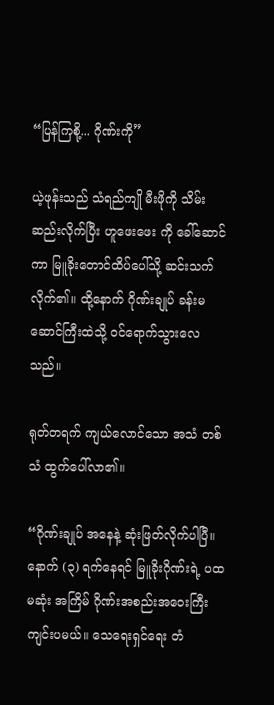“ပြန်ကြစို့... ဂိုဏ်းကို”

ယဲ့ဖုန်းသည် သံရည်ကျို မီးဖိုကို သိမ်းဆည်းလိုက်ပြီး ဟူဖေးဖေး ကို ခေါ်ဆောင်ကာ မြူခိုးတောင်ထိပ်ပေါ်သို့ ဆင်းသက်လိုက်၏။ ထို့နောက် ဂိုဏ်းချုပ် ခန်းမဆောင်ကြီးထဲသို့ ဝင်ရောက်သွားလေသည်။

ရုတ်တရက် ကျယ်လောင်သော အသံ တစ်သံ ထွက်ပေါ်လာ၏။

“ဂိုဏ်းချုပ် အနေနဲ့ ဆုံးဖြတ်လိုက်ပါပြီ။ နောက် (၃) ရက်နေရင် မြူခိုးဂိုဏ်းရဲ့ ပထမဆုံး အကြိမ် ဂိုဏ်းအစည်းအဝေးကြီး ကျင်းပမယ်။ သေရေးရှင်ရေး တံ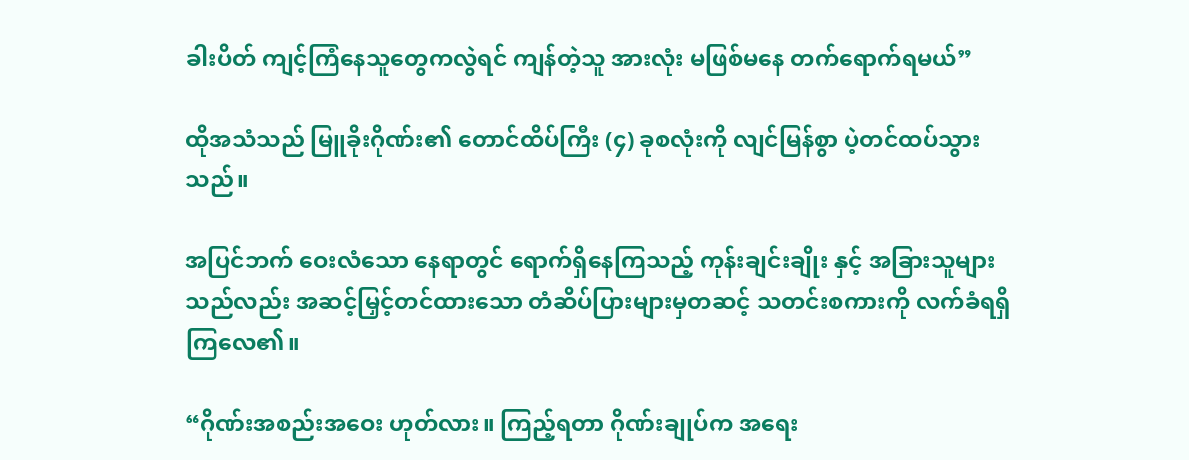ခါးပိတ် ကျင့်ကြံနေသူတွေကလွဲရင် ကျန်တဲ့သူ အားလုံး မဖြစ်မနေ တက်ရောက်ရမယ်”

ထိုအသံသည် မြူခိုးဂိုဏ်း၏ တောင်ထိပ်ကြီး (၄) ခုစလုံးကို လျင်မြန်စွာ ပဲ့တင်ထပ်သွားသည်။

အပြင်ဘက် ဝေးလံသော နေရာတွင် ရောက်ရှိနေကြသည့် ကုန်းချင်းချိုး နှင့် အခြားသူများသည်လည်း အဆင့်မြှင့်တင်ထားသော တံဆိပ်ပြားများမှတဆင့် သတင်းစကားကို လက်ခံရရှိကြလေ၏။

“ဂိုဏ်းအစည်းအဝေး ဟုတ်လား။ ကြည့်ရတာ ဂိုဏ်းချုပ်က အရေး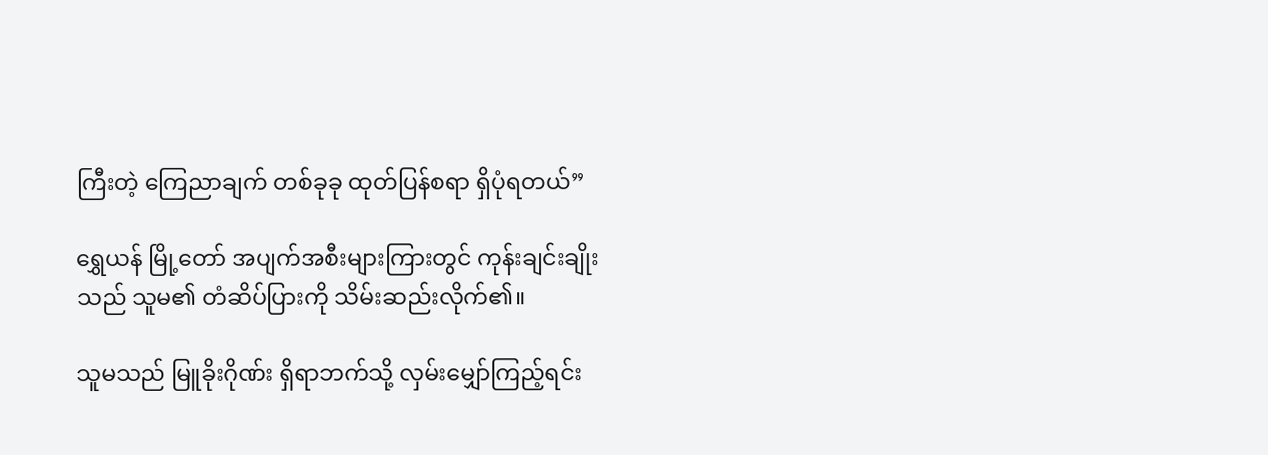ကြီးတဲ့ ကြေညာချက် တစ်ခုခု ထုတ်ပြန်စရာ ရှိပုံရတယ်”

ရွှေယန် မြို့တော် အပျက်အစီးများကြားတွင် ကုန်းချင်းချိုး သည် သူမ၏ တံဆိပ်ပြားကို သိမ်းဆည်းလိုက်၏။

သူမသည် မြူခိုးဂိုဏ်း ရှိရာဘက်သို့ လှမ်းမျှော်ကြည့်ရင်း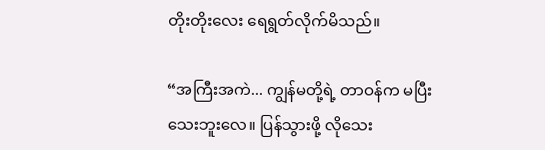တိုးတိုးလေး ရေရွတ်လိုက်မိသည်။

“အကြီးအကဲ... ကျွန်မတို့ရဲ့ တာဝန်က မပြီးသေးဘူးလေ။ ပြန်သွားဖို့ လိုသေး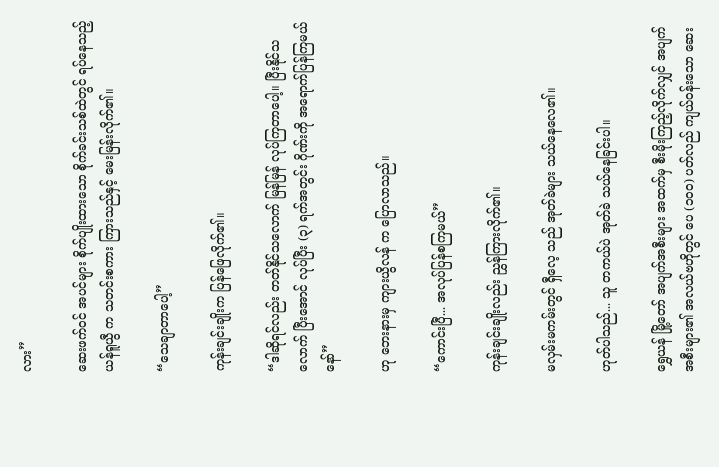လား”

ဆေးဖက်ဝင် အပင်များ စိုက်ပျိုးထားသော စိုက်ခင်းသစ်ထဲတွင် ရပ်နေသည့် ယန်ရူယွီ က သတင်းစကား ကြားသည်နှင့် မေးမြန်းလိုက်၏။

“သေချာတာပေါ့”

ကုန်းချင်းချိုးက ပြန်ဖြေလိုက်၏။

“ဒါဆိုရင်လည်း တတ်နိုင်သလောက် မြန်မြန် လုပ်ကြတာပေါ့။ ပြီးနိုင်သလောက် ပြီးအောင် လုပ်ပြီး (၃) ရက်အတွင်း ဂိုဏ်းကို အရောက်ပြန်ကြမယ် နော်”

ဟု ဘေးနားမှ ကျားယွိလန် က ပြောလာသည်။

“ကောင်းပြီ... အလုပ်ပြန်စကြမယ်”

ကုန်းချင်းချိုးလည်း ညွှန်ကြားလိုက်၏။

မလှမ်းမကမ်းတွင် ရှီလေ့ သည် အုတ်ခဲများ သယ်နေလေ၏။

ဟုတ်ပါသည်... သူ တကယ်ပဲ အုတ်ခဲ သယ်နေခြင်းပါ။

ရွှေယန် မြို့တော် အပျက်အစီးများ အထက်မှ စီးမိုးကြည့်လိုက်လျှင် အပျက်အစီးများ၏ အလယ်ဗဟိုတွင် ပေ (၁၀၀) ပတ်လည် ကျယ်ဝန်းသော ဆေး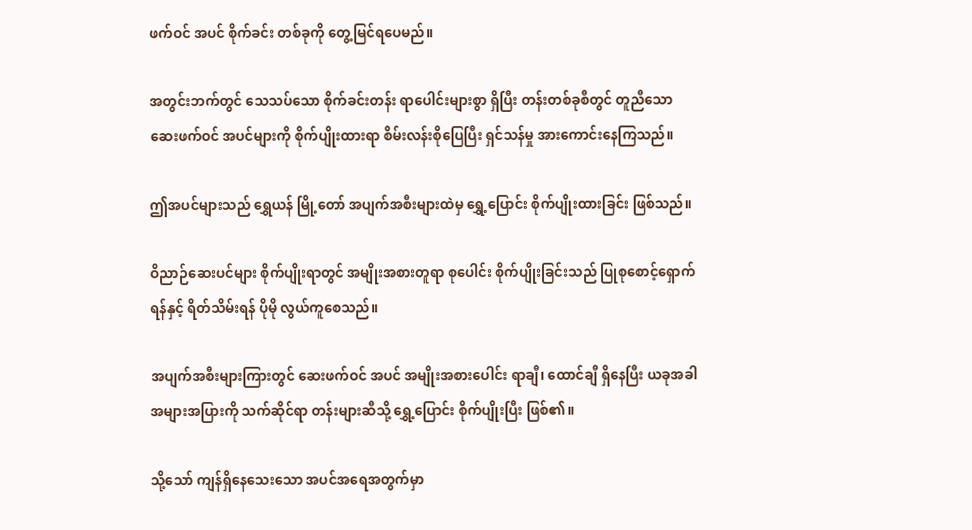ဖက်ဝင် အပင် စိုက်ခင်း တစ်ခုကို တွေ့မြင်ရပေမည်။

အတွင်းဘက်တွင် သေသပ်သော စိုက်ခင်းတန်း ရာပေါင်းများစွာ ရှိပြီး တန်းတစ်ခုစီတွင် တူညီသော ဆေးဖက်ဝင် အပင်များကို စိုက်ပျိုးထားရာ စိမ်းလန်းစိုပြေပြီး ရှင်သန်မှု အားကောင်းနေကြသည်။

ဤအပင်များသည် ရွှေယန် မြို့တော် အပျက်အစီးများထဲမှ ရွှေ့ပြောင်း စိုက်ပျိုးထားခြင်း ဖြစ်သည်။

ဝိညာဉ်ဆေးပင်များ စိုက်ပျိုးရာတွင် အမျိုးအစားတူရာ စုပေါင်း စိုက်ပျိုးခြင်းသည် ပြုစုစောင့်ရှောက်ရန်နှင့် ရိတ်သိမ်းရန် ပိုမို လွယ်ကူစေသည်။

အပျက်အစီးများကြားတွင် ဆေးဖက်ဝင် အပင် အမျိုးအစားပေါင်း ရာချီ၊ ထောင်ချီ ရှိနေပြီး ယခုအခါ အများအပြားကို သက်ဆိုင်ရာ တန်းများဆီသို့ ရွှေ့ပြောင်း စိုက်ပျိုးပြီး ဖြစ်၏။

သို့သော် ကျန်ရှိနေသေးသော အပင်အရေအတွက်မှာ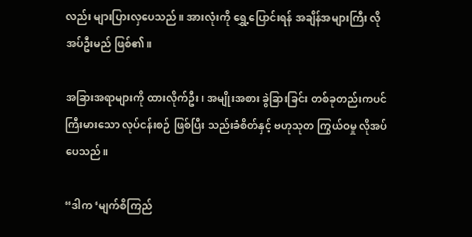လည်း များပြားလှပေသည်။ အားလုံးကို ရွှေ့ပြောင်းရန် အချိန်အများကြီး လိုအပ်ဦးမည် ဖြစ်၏။

အခြားအရာများကို ထားလိုက်ဦး၊ အမျိုးအစား ခွဲခြားခြင်း တစ်ခုတည်းကပင် ကြီးမားသော လုပ်ငန်းစဉ် ဖြစ်ပြီး သည်းခံစိတ်နှင့် ဗဟုသုတ ကြွယ်ဝမှု လိုအပ်ပေသည်။

“ဒါက ‘မျက်စိကြည်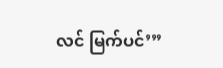လင် မြက်ပင်’”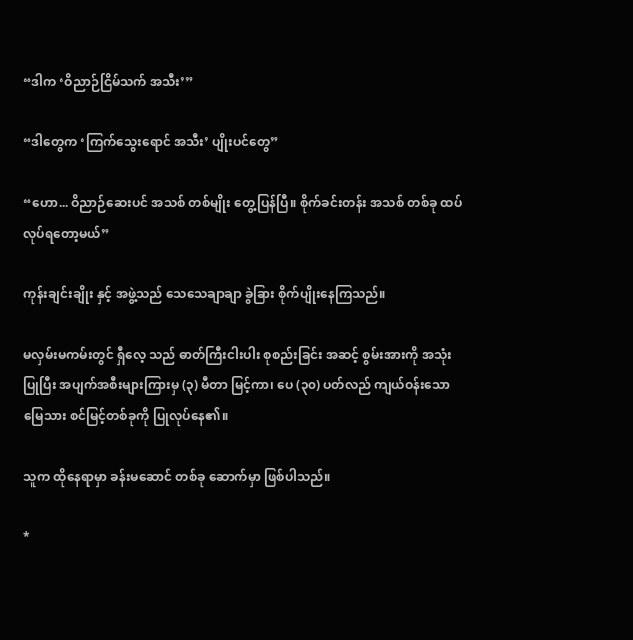“ဒါက ‘ဝိညာဉ်ငြိမ်သက် အသီး’”

“ဒါတွေက ‘ကြက်သွေးရောင် အသီး’ ပျိုးပင်တွေ”

“ဟော... ဝိညာဉ်ဆေးပင် အသစ် တစ်မျိုး တွေ့ပြန်ပြီ။ စိုက်ခင်းတန်း အသစ် တစ်ခု ထပ်လုပ်ရတော့မယ်”

ကုန်းချင်းချိုး နှင့် အဖွဲ့သည် သေသေချာချာ ခွဲခြား စိုက်ပျိုးနေကြသည်။

မလှမ်းမကမ်းတွင် ရှီလေ့ သည် ဓာတ်ကြီးငါးပါး စုစည်းခြင်း အဆင့် စွမ်းအားကို အသုံးပြုပြီး အပျက်အစီးများကြားမှ (၃) မီတာ မြင့်ကာ၊ ပေ (၃၀) ပတ်လည် ကျယ်ဝန်းသော မြေသား စင်မြင့်တစ်ခုကို ပြုလုပ်နေ၏။

သူက ထိုနေရာမှာ ခန်းမဆောင် တစ်ခု ဆောက်မှာ ဖြစ်ပါသည်။

*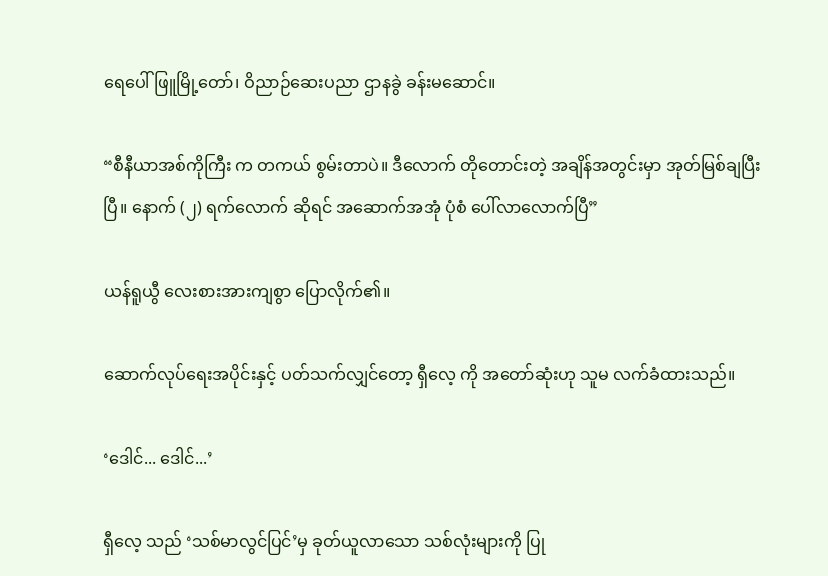ရေပေါ်ဖြူမြို့တော်၊ ဝိညာဉ်ဆေးပညာ ဌာနခွဲ ခန်းမဆောင်။

“စီနီယာအစ်ကိုကြီး က တကယ် စွမ်းတာပဲ။ ဒီလောက် တိုတောင်းတဲ့ အချိန်အတွင်းမှာ အုတ်မြစ်ချပြီးပြီ။ နောက် (၂) ရက်လောက် ဆိုရင် အဆောက်အအုံ ပုံစံ ပေါ်လာလောက်ပြီ”

ယန်ရူယွီ လေးစားအားကျစွာ ပြောလိုက်၏။

ဆောက်လုပ်ရေးအပိုင်းနှင့် ပတ်သက်လျှင်တော့ ရှီလေ့ ကို အတော်ဆုံးဟု သူမ လက်ခံထားသည်။

‘ဒေါင်... ဒေါင်...’

ရှီလေ့ သည် ‘သစ်မာလွင်ပြင်’မှ ခုတ်ယူလာသော သစ်လုံးများကို ပြု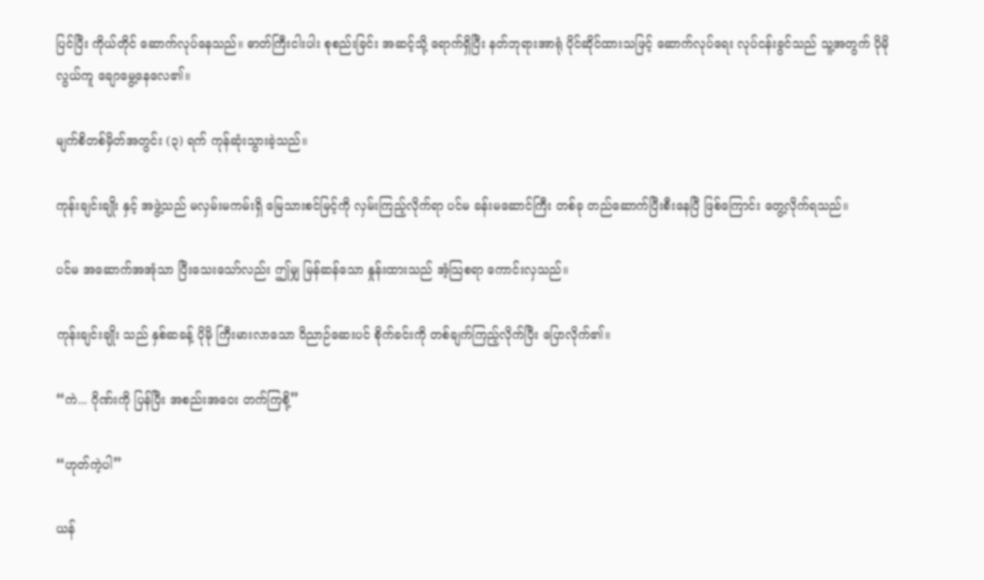ပြင်ပြီး ကိုယ်တိုင် ဆောက်လုပ်နေသည်။ ဓာတ်ကြီးငါးပါး စုစည်းခြင်း အဆင့်သို့ ရောက်ရှိပြီး နတ်ဘုရားအာရုံ ပိုင်ဆိုင်ထားသဖြင့် ဆောက်လုပ်ရေး လုပ်ငန်းခွင်သည် သူ့အတွက် ပိုမို လွယ်ကူ ချောမွေ့နေလေ၏။

မျက်စိတစ်မှိတ်အတွင်း (၃) ရက် ကုန်ဆုံးသွားခဲ့သည်။

ကုန်းချင်းချိုး နှင့် အဖွဲ့သည် မလှမ်းမကမ်းရှိ မြေသားစင်မြင့်ကို လှမ်းကြည့်လိုက်ရာ ပင်မ ခန်းမဆောင်ကြီး တစ်ခု တည်ဆောက်ပြီးစီးနေပြီ ဖြစ်ကြောင်း တွေ့လိုက်ရသည်။

ပင်မ အဆောက်အအုံသာ ပြီးသေးသော်လည်း ဤမျှ မြန်ဆန်သော နှုန်းထားသည် အံ့သြစရာ ကောင်းလှသည်။

ကုန်းချင်းချိုး သည် နှစ်ဆခန့် ပိုမို ကြီးမားလာသော ဝိညာဉ်ဆေးပင် စိုက်ခင်းကို တစ်ချက်ကြည့်လိုက်ပြီး ပြောလိုက်၏။

“ကဲ... ဂိုဏ်းကို ပြန်ပြီး အစည်းအဝေး တက်ကြစို့”

“ဟုတ်ကဲ့ပါ”

ယန်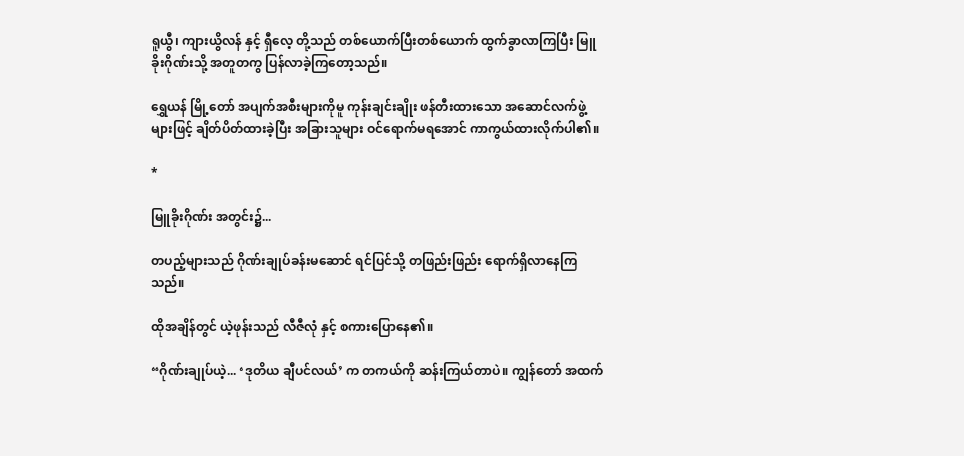ရူယွီ၊ ကျားယွိလန် နှင့် ရှီလေ့ တို့သည် တစ်ယောက်ပြီးတစ်ယောက် ထွက်ခွာလာကြပြီး မြူခိုးဂိုဏ်းသို့ အတူတကွ ပြန်လာခဲ့ကြတော့သည်။

ရွှေယန် မြို့တော် အပျက်အစီးများကိုမူ ကုန်းချင်းချိုး ဖန်တီးထားသော အဆောင်လက်ဖွဲ့များဖြင့် ချိတ်ပိတ်ထားခဲ့ပြီး အခြားသူများ ဝင်ရောက်မရအောင် ကာကွယ်ထားလိုက်ပါ၏။

*

မြူခိုးဂိုဏ်း အတွင်း၌...

တပည့်များသည် ဂိုဏ်းချုပ်ခန်းမဆောင် ရင်ပြင်သို့ တဖြည်းဖြည်း ရောက်ရှိလာနေကြသည်။

ထိုအချိန်တွင် ယဲ့ဖုန်းသည် လီဇီလုံ နှင့် စကားပြောနေ၏။

“ဂိုဏ်းချုပ်ယဲ့... ‘ဒုတိယ ချီပင်လယ်’ က တကယ်ကို ဆန်းကြယ်တာပဲ။ ကျွန်တော် အထက်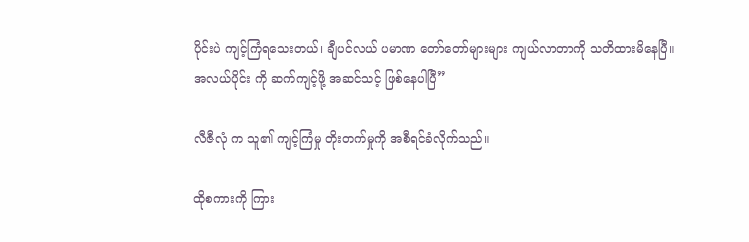ပိုင်းပဲ ကျင့်ကြံရသေးတယ်၊ ချီပင်လယ် ပမာဏ တော်တော်များများ ကျယ်လာတာကို သတိထားမိနေပြီ။ အလယ်ပိုင်း ကို ဆက်ကျင့်ဖို့ အဆင်သင့် ဖြစ်နေပါပြီ”

လီဇီလုံ က သူ၏ ကျင့်ကြံမှု တိုးတက်မှုကို အစီရင်ခံလိုက်သည်။

ထိုစကားကို ကြား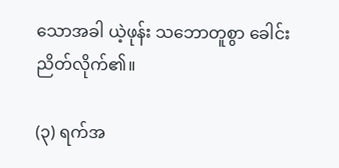သောအခါ ယဲ့ဖုန်း သဘောတူစွာ ခေါင်းညိတ်လိုက်၏။

(၃) ရက်အ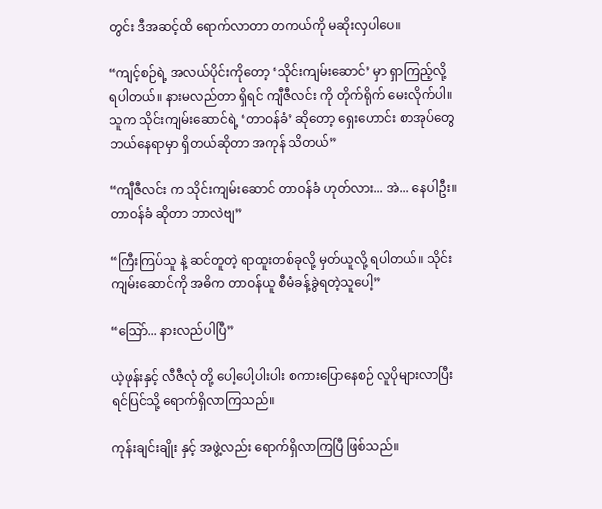တွင်း ဒီအဆင့်ထိ ရောက်လာတာ တကယ်ကို မဆိုးလှပါပေ။

“ကျင့်စဉ်ရဲ့ အလယ်ပိုင်းကိုတော့ ‘သိုင်းကျမ်းဆောင်’ မှာ ရှာကြည့်လို့ ရပါတယ်။ နားမလည်တာ ရှိရင် ကျီဇီလင်း ကို တိုက်ရိုက် မေးလိုက်ပါ။ သူက သိုင်းကျမ်းဆောင်ရဲ့ ‘တာဝန်ခံ’ ဆိုတော့ ရှေးဟောင်း စာအုပ်တွေ ဘယ်နေရာမှာ ရှိတယ်ဆိုတာ အကုန် သိတယ်”

“ကျီဇီလင်း က သိုင်းကျမ်းဆောင် တာဝန်ခံ ဟုတ်လား... အဲ... နေပါဦး။ တာဝန်ခံ ဆိုတာ ဘာလဲဗျ”

“ကြီးကြပ်သူ နဲ့ ဆင်တူတဲ့ ရာထူးတစ်ခုလို့ မှတ်ယူလို့ ရပါတယ်။ သိုင်းကျမ်းဆောင်ကို အဓိက တာဝန်ယူ စီမံခန့်ခွဲရတဲ့သူပေါ့”

“သြော်... နားလည်ပါပြီ”

ယဲ့ဖုန်းနှင့် လီဇီလုံ တို့ ပေါ့ပေါ့ပါးပါး စကားပြောနေစဉ် လူပိုများလာပြီး ရင်ပြင်သို့ ရောက်ရှိလာကြသည်။

ကုန်းချင်းချိုး နှင့် အဖွဲ့လည်း ရောက်ရှိလာကြပြီ ဖြစ်သည်။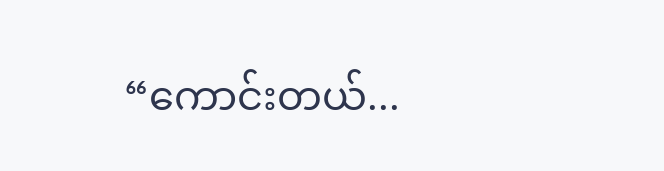“ကောင်းတယ်...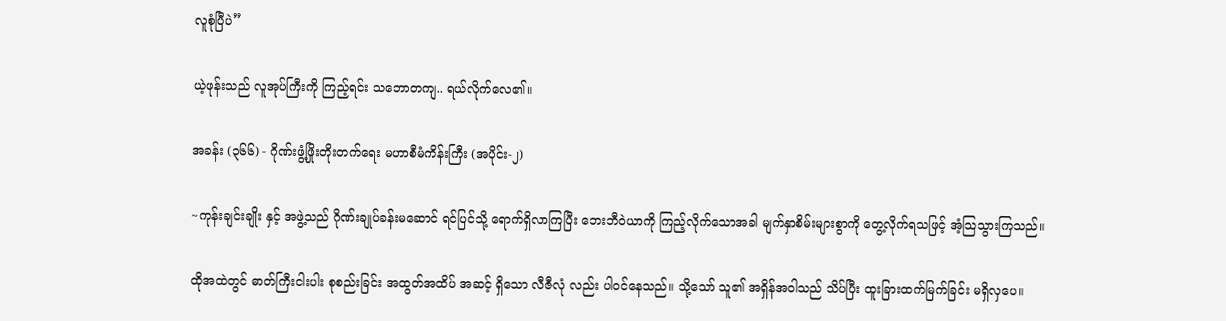လူစုံပြီပဲ”

ယဲ့ဖုန်းသည် လူအုပ်ကြီးကို ကြည့်ရင်း သဘောတကျ.. ရယ်လိုက်လေ၏။

အခန်း (၃၆၆) - ဂိုဏ်းဖွံ့ဖြိုးတိုးတက်ရေး မဟာစီမံကိန်းကြီး (အပိုင်း-၂)

~ကုန်းချင်းချိုး နှင့် အဖွဲ့သည် ဂိုဏ်းချုပ်ခန်းမဆောင် ရင်ပြင်သို့ ရောက်ရှိလာကြပြီး ဘေးဘီဝဲယာကို ကြည့်လိုက်သောအခါ မျက်နှာစိမ်းများစွာကို တွေ့လိုက်ရသဖြင့် အံ့သြသွားကြသည်။

ထိုအထဲတွင် ဓာတ်ကြီးငါးပါး စုစည်းခြင်း အထွတ်အထိပ် အဆင့် ရှိသော လီဇီလုံ လည်း ပါဝင်နေသည်။ သို့သော် သူ၏ အရှိန်အဝါသည် သိပ်ပြီး ထူးခြားထက်မြက်ခြင်း မရှိလှပေ။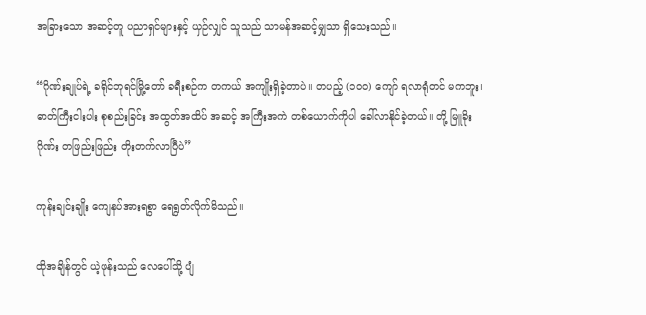အခြားသော အဆင့်တူ ပညာရှင်များနှင့် ယှဉ်လျှင် သူသည် သာမန်အဆင့်မျှသာ ရှိသေးသည်။

“ဂိုဏ်းချုပ်ရဲ့ ခရိုင်ဘုရင်မြို့တော် ခရီးစဉ်က တကယ် အကျိုးရှိခဲ့တာပဲ။ တပည့် (၁၀၀) ကျော် ရလာရုံတင် မကဘူး၊ ဓာတ်ကြီးငါးပါး စုစည်းခြင်း အထွတ်အထိပ် အဆင့် အကြီးအကဲ တစ်ယောက်ကိုပါ ခေါ်လာနိုင်ခဲ့တယ်။ တို့ မြူခိုးဂိုဏ်း တဖြည်းဖြည်း တိုးတက်လာပြီပဲ”

ကုန်းချင်းချိုး ကျေနပ်အားရစွာ ရေရွတ်လိုက်မိသည်။

ထိုအချိန်တွင် ယဲ့ဖုန်းသည် လေပေါ်သို့ ပျံ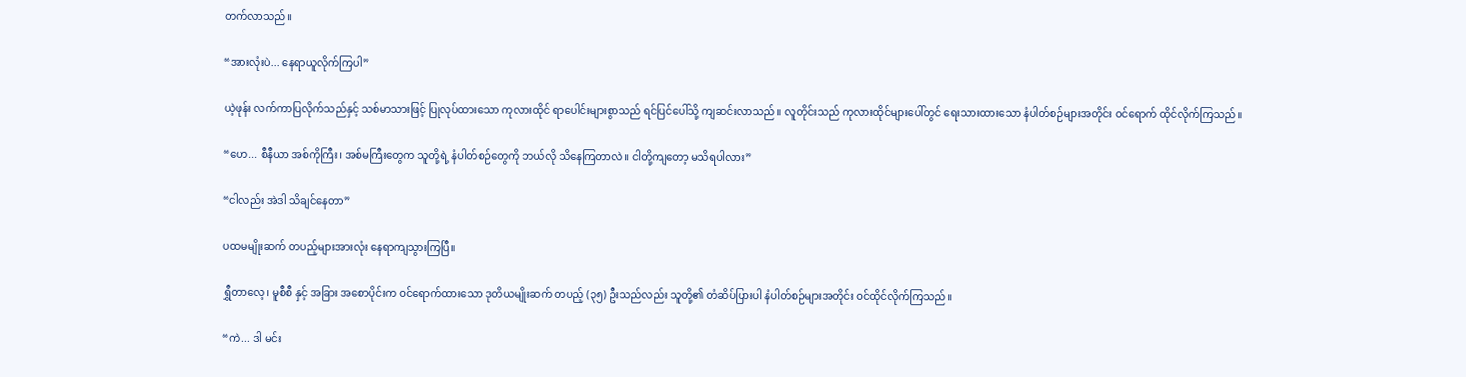တက်လာသည်။

“အားလုံးပဲ... နေရာယူလိုက်ကြပါ”

ယဲ့ဖုန်း လက်ကာပြလိုက်သည်နှင့် သစ်မာသားဖြင့် ပြုလုပ်ထားသော ကုလားထိုင် ရာပေါင်းများစွာသည် ရင်ပြင်ပေါ်သို့ ကျဆင်းလာသည်။ လူတိုင်းသည် ကုလားထိုင်များပေါ်တွင် ရေးသားထားသော နံပါတ်စဉ်များအတိုင်း ဝင်ရောက် ထိုင်လိုက်ကြသည်။

“ဟေ... စီနီယာ အစ်ကိုကြီး၊ အစ်မကြီးတွေက သူတို့ရဲ့ နံပါတ်စဉ်တွေကို ဘယ်လို သိနေကြတာလဲ။ ငါတို့ကျတော့ မသိရပါလား”

“ငါလည်း အဲဒါ သိချင်နေတာ”

ပထမမျိုးဆက် တပည့်များအားလုံး နေရာကျသွားကြပြီ။

ရွှီတာလေ့၊ မူစီစီ နှင့် အခြား အစောပိုင်းက ဝင်ရောက်ထားသော ဒုတိယမျိုးဆက် တပည့် (၃၅) ဦးသည်လည်း သူတို့၏ တံဆိပ်ပြားပါ နံပါတ်စဉ်များအတိုင်း ဝင်ထိုင်လိုက်ကြသည်။

“ကဲ... ဒါ မင်း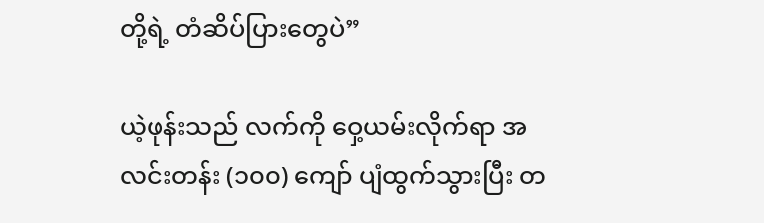တို့ရဲ့ တံဆိပ်ပြားတွေပဲ”

ယဲ့ဖုန်းသည် လက်ကို ဝှေ့ယမ်းလိုက်ရာ အလင်းတန်း (၁၀၀) ကျော် ပျံထွက်သွားပြီး တ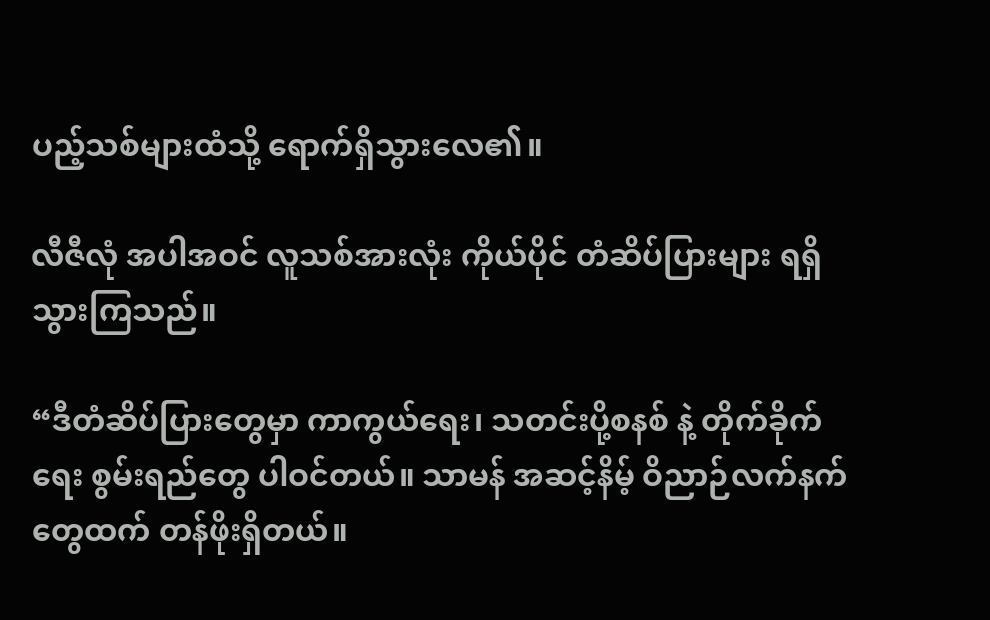ပည့်သစ်များထံသို့ ရောက်ရှိသွားလေ၏။

လီဇီလုံ အပါအဝင် လူသစ်အားလုံး ကိုယ်ပိုင် တံဆိပ်ပြားများ ရရှိသွားကြသည်။

“ဒီတံဆိပ်ပြားတွေမှာ ကာကွယ်ရေး၊ သတင်းပို့စနစ် နဲ့ တိုက်ခိုက်ရေး စွမ်းရည်တွေ ပါဝင်တယ်။ သာမန် အဆင့်နိမ့် ဝိညာဉ်လက်နက်တွေထက် တန်ဖိုးရှိတယ်။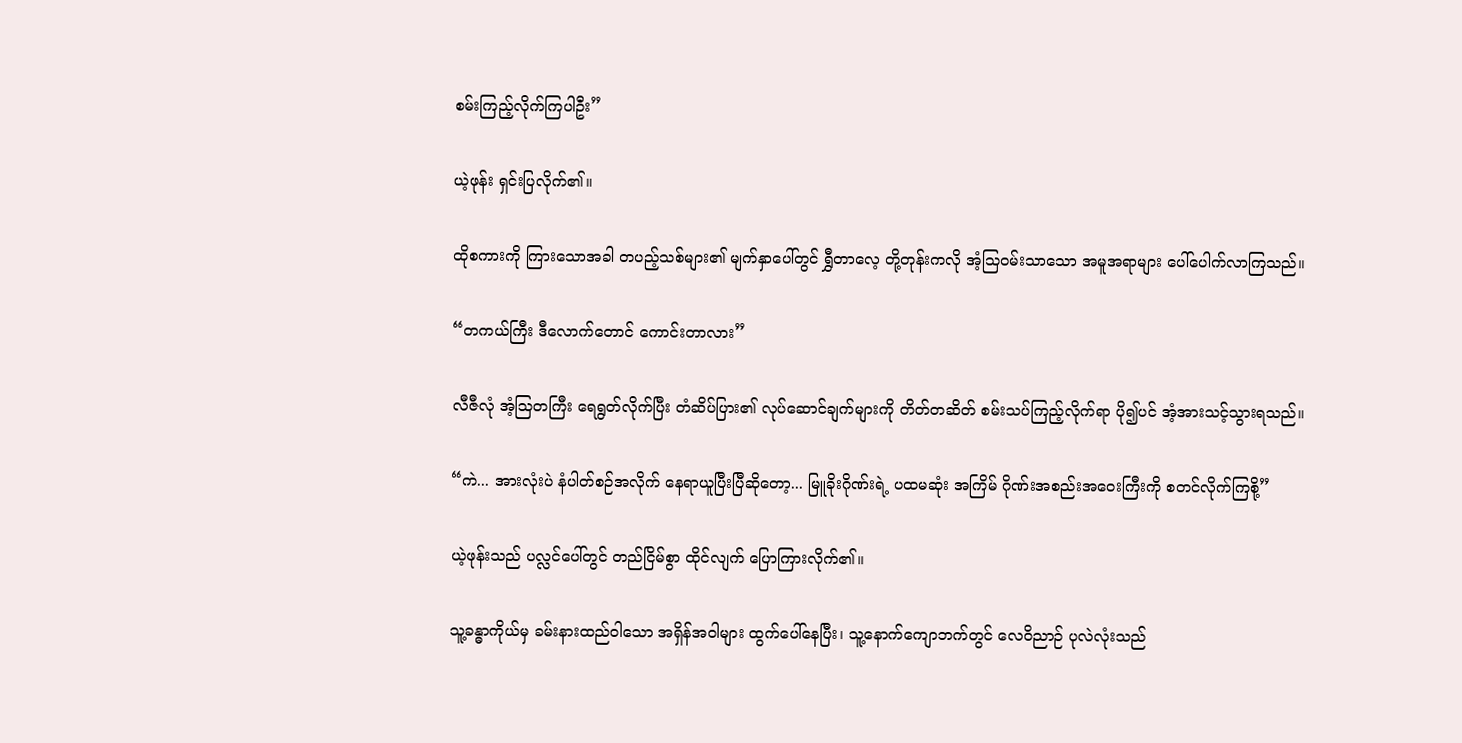စမ်းကြည့်လိုက်ကြပါဦး”

ယဲ့ဖုန်း ရှင်းပြလိုက်၏။

ထိုစကားကို ကြားသောအခါ တပည့်သစ်များ၏ မျက်နှာပေါ်တွင် ရွှီတာလေ့ တို့တုန်းကလို အံ့သြဝမ်းသာသော အမူအရာများ ပေါ်ပေါက်လာကြသည်။

“တကယ်ကြီး ဒီလောက်တောင် ကောင်းတာလား”

လီဇီလုံ အံ့သြတကြီး ရေရွတ်လိုက်ပြီး တံဆိပ်ပြား၏ လုပ်ဆောင်ချက်များကို တိတ်တဆိတ် စမ်းသပ်ကြည့်လိုက်ရာ ပို၍ပင် အံ့အားသင့်သွားရသည်။

“ကဲ... အားလုံးပဲ နံပါတ်စဉ်အလိုက် နေရာယူပြီးပြီဆိုတော့... မြူခိုးဂိုဏ်းရဲ့ ပထမဆုံး အကြိမ် ဂိုဏ်းအစည်းအဝေးကြီးကို စတင်လိုက်ကြစို့”

ယဲ့ဖုန်းသည် ပလ္လင်ပေါ်တွင် တည်ငြိမ်စွာ ထိုင်လျက် ပြောကြားလိုက်၏။

သူ့ခန္ဓာကိုယ်မှ ခမ်းနားထည်ဝါသော အရှိန်အဝါများ ထွက်ပေါ်နေပြီး၊ သူ့နောက်ကျောဘက်တွင် လေဝိညာဉ် ပုလဲလုံးသည်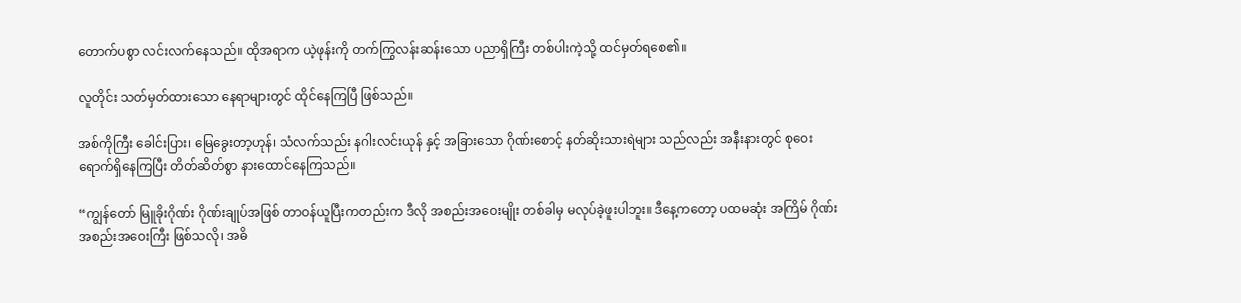တောက်ပစွာ လင်းလက်နေသည်။ ထိုအရာက ယဲ့ဖုန်းကို တက်ကြွလန်းဆန်းသော ပညာရှိကြီး တစ်ပါးကဲ့သို့ ထင်မှတ်ရစေ၏။

လူတိုင်း သတ်မှတ်ထားသော နေရာများတွင် ထိုင်နေကြပြီ ဖြစ်သည်။

အစ်ကိုကြီး ခေါင်းပြား၊ မြေခွေးတာ့ဟုန်၊ သံလက်သည်း နဂါးလင်းယုန် နှင့် အခြားသော ဂိုဏ်းစောင့် နတ်ဆိုးသားရဲများ သည်လည်း အနီးနားတွင် စုဝေးရောက်ရှိနေကြပြီး တိတ်ဆိတ်စွာ နားထောင်နေကြသည်။

“ကျွန်တော် မြူခိုးဂိုဏ်း ဂိုဏ်းချုပ်အဖြစ် တာဝန်ယူပြီးကတည်းက ဒီလို အစည်းအဝေးမျိုး တစ်ခါမှ မလုပ်ခဲ့ဖူးပါဘူး။ ဒီနေ့ကတော့ ပထမဆုံး အကြိမ် ဂိုဏ်းအစည်းအဝေးကြီး ဖြစ်သလို၊ အဓိ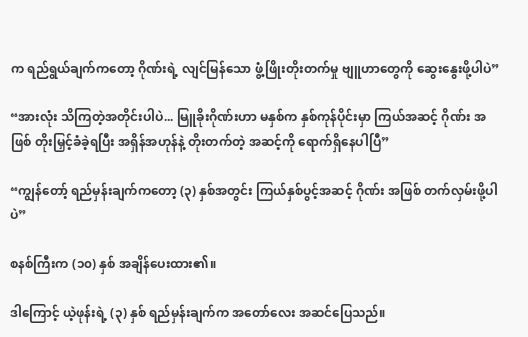က ရည်ရွယ်ချက်ကတော့ ဂိုဏ်းရဲ့ လျင်မြန်သော ဖွံ့ဖြိုးတိုးတက်မှု ဗျူဟာတွေကို ဆွေးနွေးဖို့ပါပဲ”

“အားလုံး သိကြတဲ့အတိုင်းပါပဲ... မြူခိုးဂိုဏ်းဟာ မနှစ်က နှစ်ကုန်ပိုင်းမှာ ကြယ်အဆင့် ဂိုဏ်း အဖြစ် တိုးမြှင့်ခံခဲ့ရပြီး အရှိန်အဟုန်နဲ့ တိုးတက်တဲ့ အဆင့်ကို ရောက်ရှိနေပါပြီ”

“ကျွန်တော့် ရည်မှန်းချက်ကတော့ (၃) နှစ်အတွင်း ကြယ်နှစ်ပွင့်အဆင့် ဂိုဏ်း အဖြစ် တက်လှမ်းဖို့ပါပဲ”

စနစ်ကြီးက (၁၀) နှစ် အချိန်ပေးထား၏။

ဒါကြောင့် ယဲ့ဖုန်းရဲ့ (၃) နှစ် ရည်မှန်းချက်က အတော်လေး အဆင်ပြေသည်။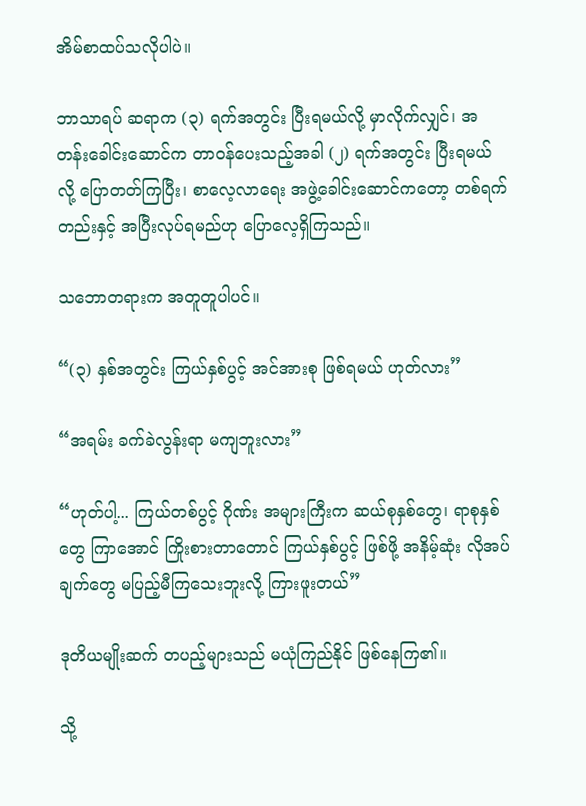အိမ်စာထပ်သလိုပါပဲ။

ဘာသာရပ် ဆရာက (၃) ရက်အတွင်း ပြီးရမယ်လို့ မှာလိုက်လျှင်၊ အတန်းခေါင်းဆောင်က တာဝန်ပေးသည့်အခါ (၂) ရက်အတွင်း ပြီးရမယ်လို့ ပြောတတ်ကြပြီး၊ စာလေ့လာရေး အဖွဲ့ခေါင်းဆောင်ကတော့ တစ်ရက်တည်းနှင့် အပြီးလုပ်ရမည်ဟု ပြောလေ့ရှိကြသည်။

သဘောတရားက အတူတူပါပင်။

“(၃) နှစ်အတွင်း ကြယ်နှစ်ပွင့် အင်အားစု ဖြစ်ရမယ် ဟုတ်လား”

“အရမ်း ခက်ခဲလွန်းရာ မကျဘူးလား”

“ဟုတ်ပါ့... ကြယ်တစ်ပွင့် ဂိုဏ်း အများကြီးက ဆယ်စုနှစ်တွေ၊ ရာစုနှစ်တွေ ကြာအောင် ကြိုးစားတာတောင် ကြယ်နှစ်ပွင့် ဖြစ်ဖို့ အနိမ့်ဆုံး လိုအပ်ချက်တွေ မပြည့်မီကြသေးဘူးလို့ ကြားဖူးတယ်”

ဒုတိယမျိုးဆက် တပည့်များသည် မယုံကြည်နိုင် ဖြစ်နေကြ၏။

သို့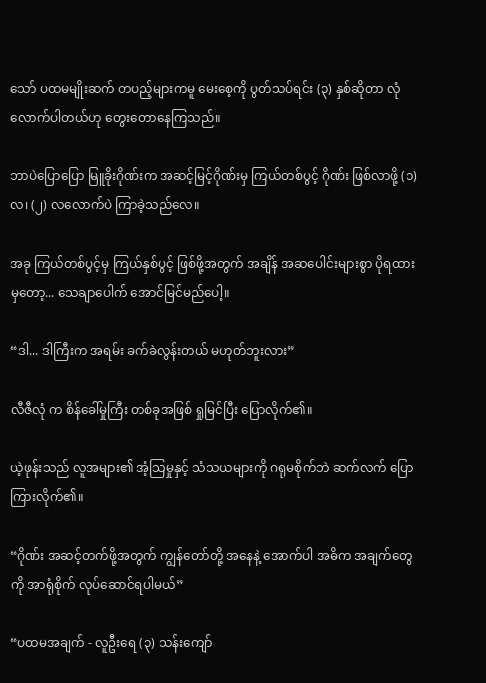သော် ပထမမျိုးဆက် တပည့်များကမူ မေးစေ့ကို ပွတ်သပ်ရင်း (၃) နှစ်ဆိုတာ လုံလောက်ပါတယ်ဟု တွေးတောနေကြသည်။

ဘာပဲပြောပြော မြူခိုးဂိုဏ်းက အဆင့်မြင့်ဂိုဏ်းမှ ကြယ်တစ်ပွင့် ဂိုဏ်း ဖြစ်လာဖို့ (၁) လ၊ (၂) လလောက်ပဲ ကြာခဲ့သည်လေ။

အခု ကြယ်တစ်ပွင့်မှ ကြယ်နှစ်ပွင့် ဖြစ်ဖို့အတွက် အချိန် အဆပေါင်းများစွာ ပိုရထားမှတော့... သေချာပေါက် အောင်မြင်မည်ပေါ့။

“ဒါ... ဒါကြီးက အရမ်း ခက်ခဲလွန်းတယ် မဟုတ်ဘူးလား”

လီဇီလုံ က စိန်ခေါ်မှုကြီး တစ်ခုအဖြစ် ရှုမြင်ပြီး ပြောလိုက်၏။

ယဲ့ဖုန်းသည် လူအများ၏ အံ့သြမှုနှင့် သံသယများကို ဂရုမစိုက်ဘဲ ဆက်လက် ပြောကြားလိုက်၏။

“ဂိုဏ်း အဆင့်တက်ဖို့အတွက် ကျွန်တော်တို့ အနေနဲ့ အောက်ပါ အဓိက အချက်တွေကို အာရုံစိုက် လုပ်ဆောင်ရပါမယ်”

“ပထမအချက် - လူဦးရေ (၃) သန်းကျော်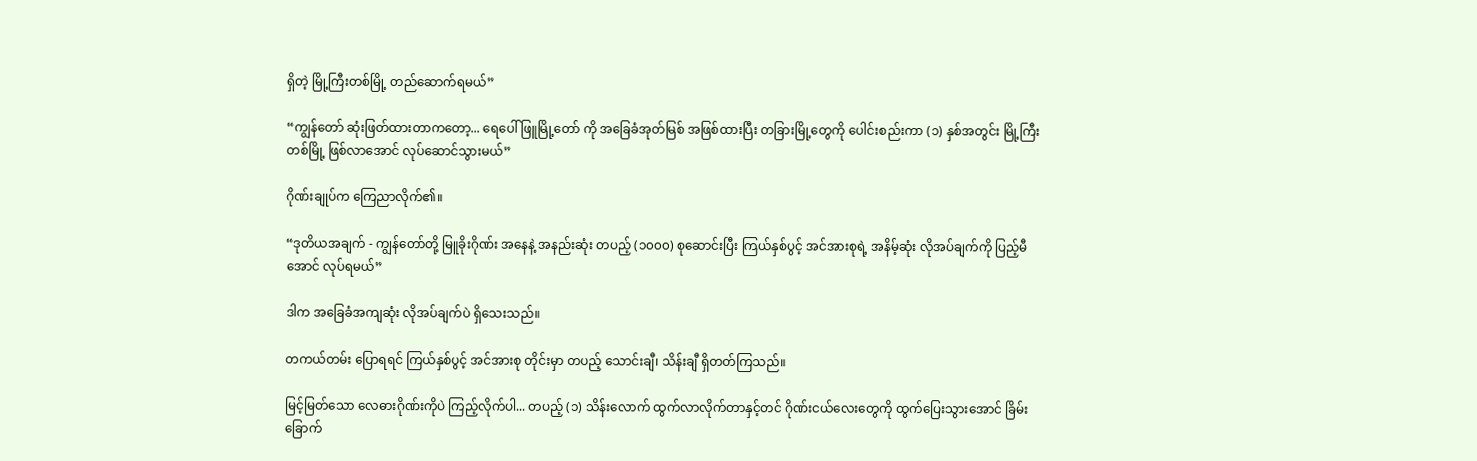ရှိတဲ့ မြို့ကြီးတစ်မြို့ တည်ဆောက်ရမယ်”

“ကျွန်တော် ဆုံးဖြတ်ထားတာကတော့... ရေပေါ်ဖြူမြို့တော် ကို အခြေခံအုတ်မြစ် အဖြစ်ထားပြီး တခြားမြို့တွေကို ပေါင်းစည်းကာ (၁) နှစ်အတွင်း မြို့ကြီးတစ်မြို့ ဖြစ်လာအောင် လုပ်ဆောင်သွားမယ်”

ဂိုဏ်းချုပ်က ကြေညာလိုက်၏။

“ဒုတိယအချက် - ကျွန်တော်တို့ မြူခိုးဂိုဏ်း အနေနဲ့ အနည်းဆုံး တပည့် (၁၀၀၀) စုဆောင်းပြီး ကြယ်နှစ်ပွင့် အင်အားစုရဲ့ အနိမ့်ဆုံး လိုအပ်ချက်ကို ပြည့်မီအောင် လုပ်ရမယ်”

ဒါက အခြေခံအကျဆုံး လိုအပ်ချက်ပဲ ရှိသေးသည်။

တကယ်တမ်း ပြောရရင် ကြယ်နှစ်ပွင့် အင်အားစု တိုင်းမှာ တပည့် သောင်းချီ၊ သိန်းချီ ရှိတတ်ကြသည်။

မြင့်မြတ်သော လေဓားဂိုဏ်းကိုပဲ ကြည့်လိုက်ပါ... တပည့် (၁) သိန်းလောက် ထွက်လာလိုက်တာနှင့်တင် ဂိုဏ်းငယ်လေးတွေကို ထွက်ပြေးသွားအောင် ခြိမ်းခြောက်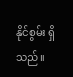နိုင်စွမ်း ရှိသည်။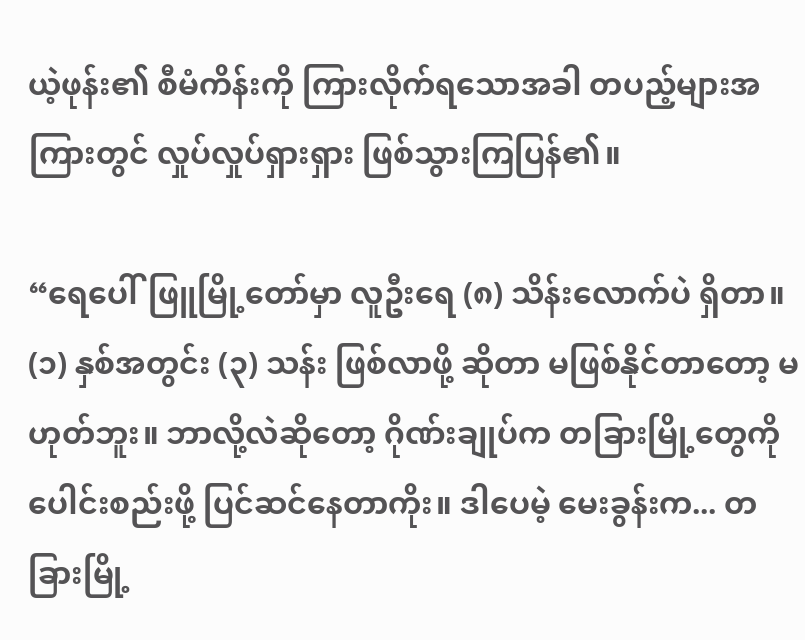ယဲ့ဖုန်း၏ စီမံကိန်းကို ကြားလိုက်ရသောအခါ တပည့်များအကြားတွင် လှုပ်လှုပ်ရှားရှား ဖြစ်သွားကြပြန်၏။

“ရေပေါ်ဖြူမြို့တော်မှာ လူဦးရေ (၈) သိန်းလောက်ပဲ ရှိတာ။ (၁) နှစ်အတွင်း (၃) သန်း ဖြစ်လာဖို့ ဆိုတာ မဖြစ်နိုင်တာတော့ မဟုတ်ဘူး။ ဘာလို့လဲဆိုတော့ ဂိုဏ်းချုပ်က တခြားမြို့တွေကို ပေါင်းစည်းဖို့ ပြင်ဆင်နေတာကိုး။ ဒါပေမဲ့ မေးခွန်းက... တခြားမြို့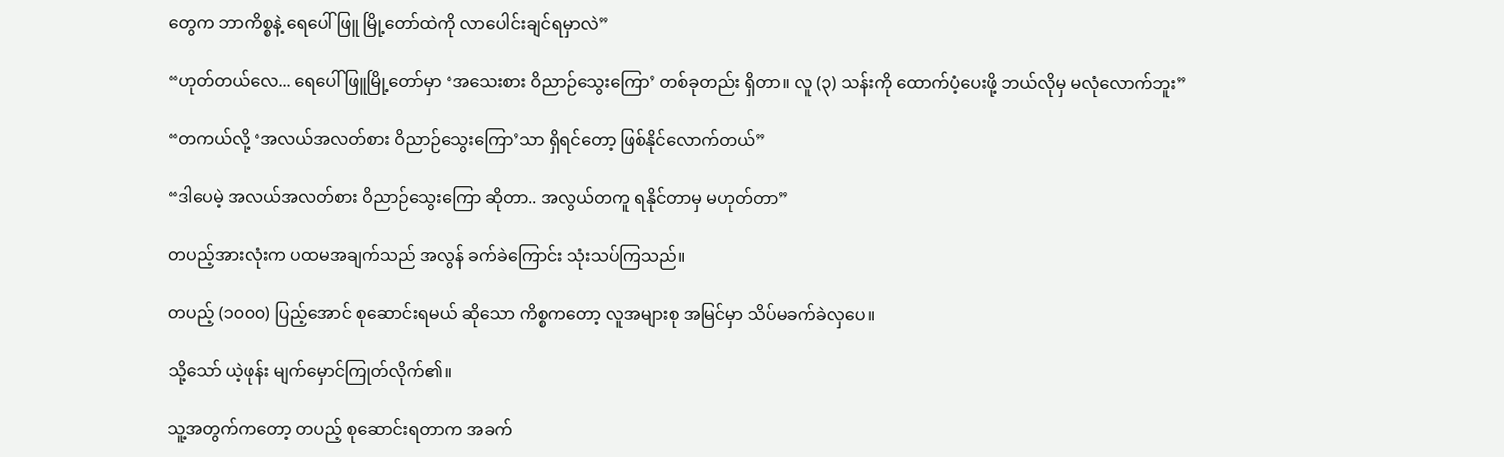တွေက ဘာကိစ္စနဲ့ ရေပေါ်ဖြူ မြို့တော်ထဲကို လာပေါင်းချင်ရမှာလဲ”

“ဟုတ်တယ်လေ... ရေပေါ်ဖြူမြို့တော်မှာ ‘အသေးစား ဝိညာဉ်သွေးကြော’ တစ်ခုတည်း ရှိတာ။ လူ (၃) သန်းကို ထောက်ပံ့ပေးဖို့ ဘယ်လိုမှ မလုံလောက်ဘူး”

“တကယ်လို့ ‘အလယ်အလတ်စား ဝိညာဉ်သွေးကြော’သာ ရှိရင်တော့ ဖြစ်နိုင်လောက်တယ်”

“ဒါပေမဲ့ အလယ်အလတ်စား ဝိညာဉ်သွေးကြော ဆိုတာ.. အလွယ်တကူ ရနိုင်တာမှ မဟုတ်တာ”

တပည့်အားလုံးက ပထမအချက်သည် အလွန် ခက်ခဲကြောင်း သုံးသပ်ကြသည်။

တပည့် (၁၀၀၀) ပြည့်အောင် စုဆောင်းရမယ် ဆိုသော ကိစ္စကတော့ လူအများစု အမြင်မှာ သိပ်မခက်ခဲလှပေ။

သို့သော် ယဲ့ဖုန်း မျက်မှောင်ကြုတ်လိုက်၏။

သူ့အတွက်ကတော့ တပည့် စုဆောင်းရတာက အခက်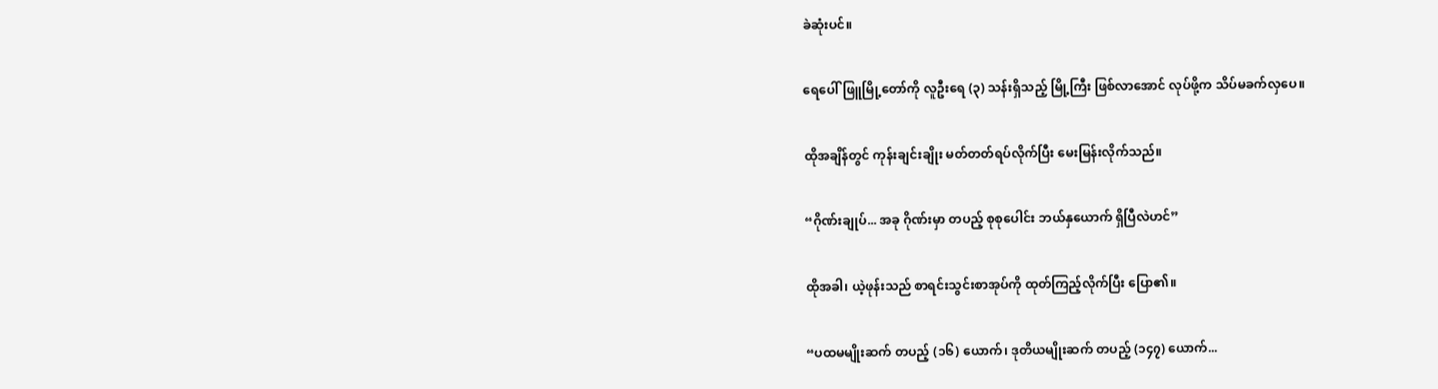ခဲဆုံးပင်။

ရေပေါ်ဖြူမြို့တော်ကို လူဦးရေ (၃) သန်းရှိသည့် မြို့ကြီး ဖြစ်လာအောင် လုပ်ဖို့က သိပ်မခက်လှပေ။

ထိုအချိန်တွင် ကုန်းချင်းချိုး မတ်တတ်ရပ်လိုက်ပြီး မေးမြန်းလိုက်သည်။

“ဂိုဏ်းချုပ်... အခု ဂိုဏ်းမှာ တပည့် စုစုပေါင်း ဘယ်နှယောက် ရှိပြီလဲဟင်”

ထိုအခါ၊ ယဲ့ဖုန်းသည် စာရင်းသွင်းစာအုပ်ကို ထုတ်ကြည့်လိုက်ပြီး ပြော၏။

“ပထမမျိုးဆက် တပည့် (၁၆) ယောက်၊ ဒုတိယမျိုးဆက် တပည့် (၁၄၇) ယောက်...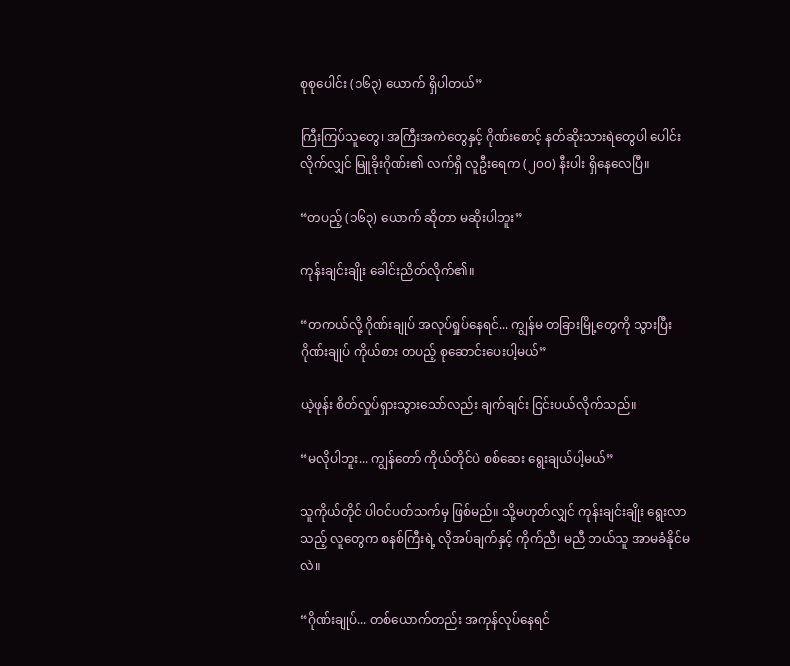စုစုပေါင်း (၁၆၃) ယောက် ရှိပါတယ်”

ကြီးကြပ်သူတွေ၊ အကြီးအကဲတွေနှင့် ဂိုဏ်းစောင့် နတ်ဆိုးသားရဲတွေပါ ပေါင်းလိုက်လျှင် မြူခိုးဂိုဏ်း၏ လက်ရှိ လူဦးရေက (၂၀၀) နီးပါး ရှိနေလေပြီ။

“တပည့် (၁၆၃) ယောက် ဆိုတာ မဆိုးပါဘူး”

ကုန်းချင်းချိုး ခေါင်းညိတ်လိုက်၏။

“တကယ်လို့ ဂိုဏ်းချုပ် အလုပ်ရှုပ်နေရင်... ကျွန်မ တခြားမြို့တွေကို သွားပြီး ဂိုဏ်းချုပ် ကိုယ်စား တပည့် စုဆောင်းပေးပါ့မယ်”

ယဲ့ဖုန်း စိတ်လှုပ်ရှားသွားသော်လည်း ချက်ချင်း ငြင်းပယ်လိုက်သည်။

“မလိုပါဘူး... ကျွန်တော် ကိုယ်တိုင်ပဲ စစ်ဆေး ရွေးချယ်ပါ့မယ်”

သူကိုယ်တိုင် ပါဝင်ပတ်သက်မှ ဖြစ်မည်။ သို့မဟုတ်လျှင် ကုန်းချင်းချိုး ရွေးလာသည့် လူတွေက စနစ်ကြီးရဲ့ လိုအပ်ချက်နှင့် ကိုက်ညီ၊ မညီ ဘယ်သူ အာမခံနိုင်မလဲ။

“ဂိုဏ်းချုပ်... တစ်ယောက်တည်း အကုန်လုပ်နေရင်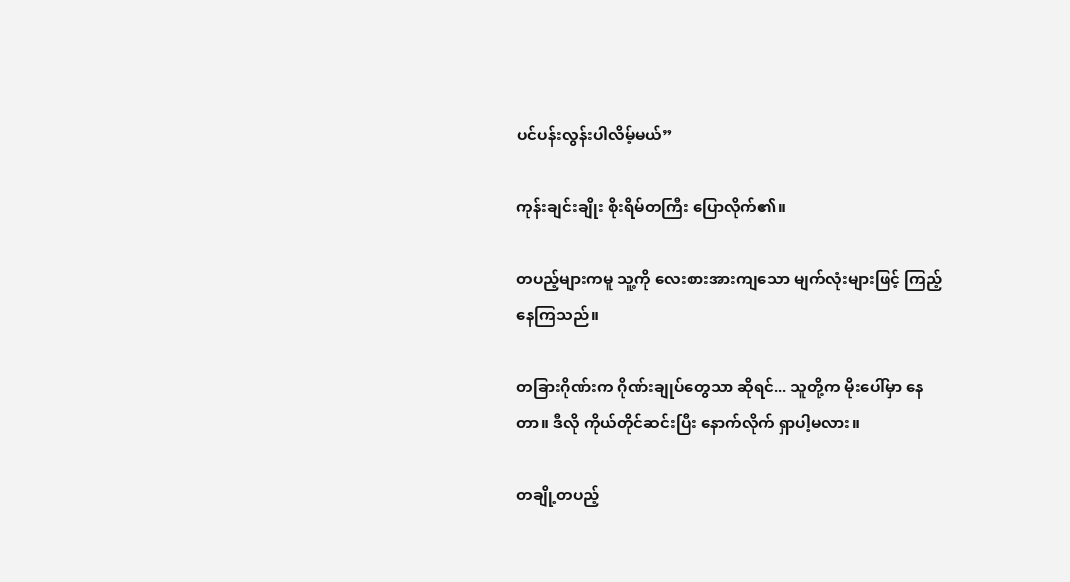ပင်ပန်းလွန်းပါလိမ့်မယ်”

ကုန်းချင်းချိုး စိုးရိမ်တကြီး ပြောလိုက်၏။

တပည့်များကမူ သူ့ကို လေးစားအားကျသော မျက်လုံးများဖြင့် ကြည့်နေကြသည်။

တခြားဂိုဏ်းက ဂိုဏ်းချုပ်တွေသာ ဆိုရင်... သူတို့က မိုးပေါ်မှာ နေတာ။ ဒီလို ကိုယ်တိုင်ဆင်းပြီး နောက်လိုက် ရှာပါ့မလား။

တချို့တပည့်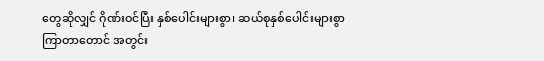တွေဆိုလျှင် ဂိုဏ်းဝင်ပြီး နှစ်ပေါင်းများစွာ၊ ဆယ်စုနှစ်ပေါင်းများစွာ ကြာတာတောင် အတွင်း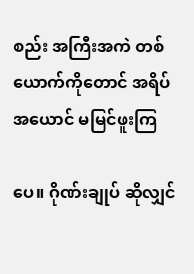စည်း အကြီးအကဲ တစ်ယောက်ကိုတောင် အရိပ်အယောင် မမြင်ဖူးကြ

ပေ။ ဂိုဏ်းချုပ် ဆိုလျှင်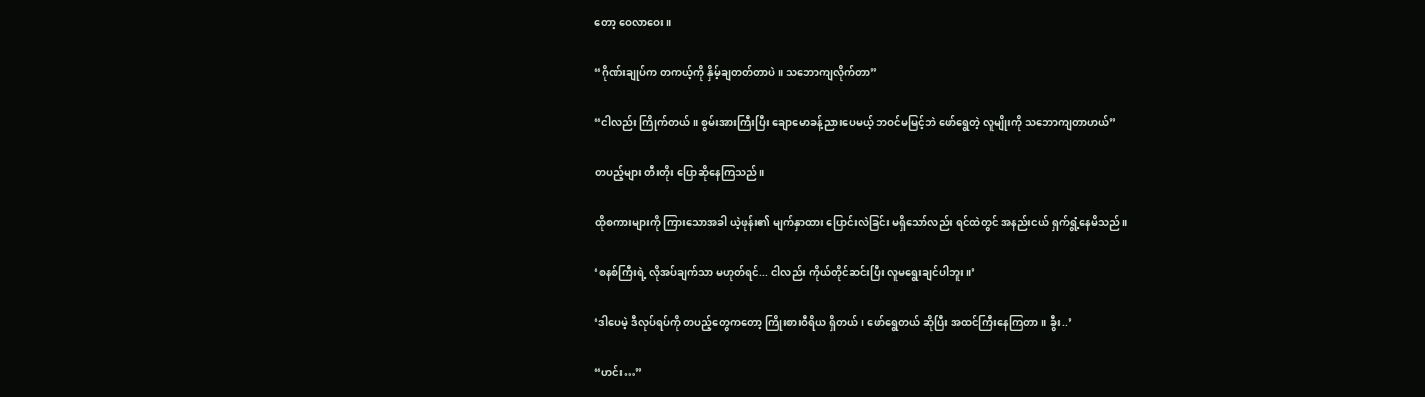တော့ ဝေလာဝေး။

“ဂိုဏ်းချုပ်က တကယ့်ကို နှိမ့်ချတတ်တာပဲ။ သဘောကျလိုက်တာ”

“ငါလည်း ကြိုက်တယ်။ စွမ်းအားကြီးပြီး ချောမောခန့်ညားပေမယ့် ဘဝင်မမြင့်ဘဲ ဖော်ရွေတဲ့ လူမျိုးကို သဘောကျတာဟယ်”

တပည့်များ တီးတိုး ပြောဆိုနေကြသည်။

ထိုစကားများကို ကြားသောအခါ ယဲ့ဖုန်း၏ မျက်နှာထား ပြောင်းလဲခြင်း မရှိသော်လည်း ရင်ထဲတွင် အနည်းငယ် ရှက်ရွံ့နေမိသည်။

‘စနစ်ကြီးရဲ့ လိုအပ်ချက်သာ မဟုတ်ရင်... ငါလည်း ကိုယ်တိုင်ဆင်းပြီး လူမရွေးချင်ပါဘူး။’

‘ဒါပေမဲ့ ဒီလုပ်ရပ်ကို တပည့်တွေကတော့ ကြိုးစားဝီရိယ ရှိတယ်၊ ဖော်ရွေတယ် ဆိုပြီး အထင်ကြီးနေကြတာ။ ခွီး..’

“ဟင်း…”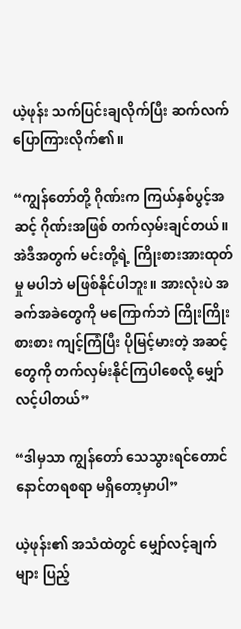ယဲ့ဖုန်း သက်ပြင်းချလိုက်ပြီး ဆက်လက် ပြောကြားလိုက်၏။

“ကျွန်တော်တို့ ဂိုဏ်းက ကြယ်နှစ်ပွင့်အဆင့် ဂိုဏ်းအဖြစ် တက်လှမ်းချင်တယ်။ အဲဒီအတွက် မင်းတို့ရဲ့ ကြိုးစားအားထုတ်မှု မပါဘဲ မဖြစ်နိုင်ပါဘူး။ အားလုံးပဲ အခက်အခဲတွေကို မကြောက်ဘဲ ကြိုးကြိုးစားစား ကျင့်ကြံပြီး ပိုမြင့်မားတဲ့ အဆင့်တွေကို တက်လှမ်းနိုင်ကြပါစေလို့ မျှော်လင့်ပါတယ်”

“ဒါမှသာ ကျွန်တော် သေသွားရင်တောင် နောင်တရစရာ မရှိတော့မှာပါ”

ယဲ့ဖုန်း၏ အသံထဲတွင် မျှော်လင့်ချက်များ ပြည့်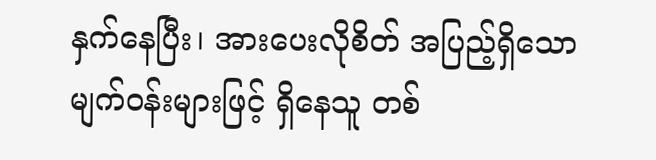နှက်နေပြီး၊ အားပေးလိုစိတ် အပြည့်ရှိသော မျက်ဝန်းများဖြင့် ရှိနေသူ တစ်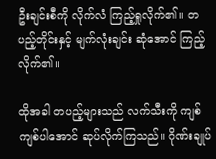ဦးချင်းစီကို လိုက်လံ ကြည့်ရှုလိုက်၏။ တပည့်တိုင်းနှင့် မျက်လုံးချင်း ဆုံအောင် ကြည့်လိုက်၏။

ထိုအခါ တပည့်များသည် လက်သီးကို ကျစ်ကျစ်ပါအောင် ဆုပ်လိုက်ကြသည်။ ဂိုဏ်းချုပ်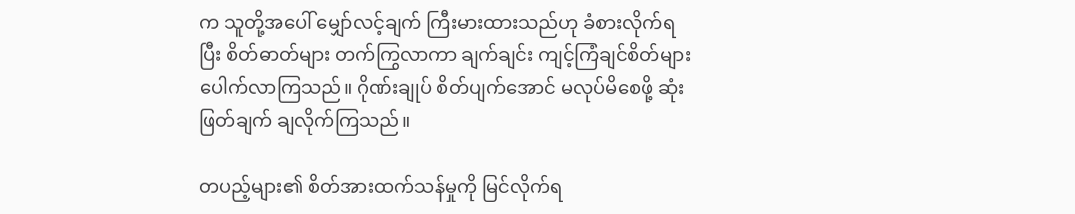က သူတို့အပေါ် မျှော်လင့်ချက် ကြီးမားထားသည်ဟု ခံစားလိုက်ရပြီး စိတ်ဓာတ်များ တက်ကြွလာကာ ချက်ချင်း ကျင့်ကြံချင်စိတ်များ ပေါက်လာကြသည်။ ဂိုဏ်းချုပ် စိတ်ပျက်အောင် မလုပ်မိစေဖို့ ဆုံးဖြတ်ချက် ချလိုက်ကြသည်။

တပည့်များ၏ စိတ်အားထက်သန်မှုကို မြင်လိုက်ရ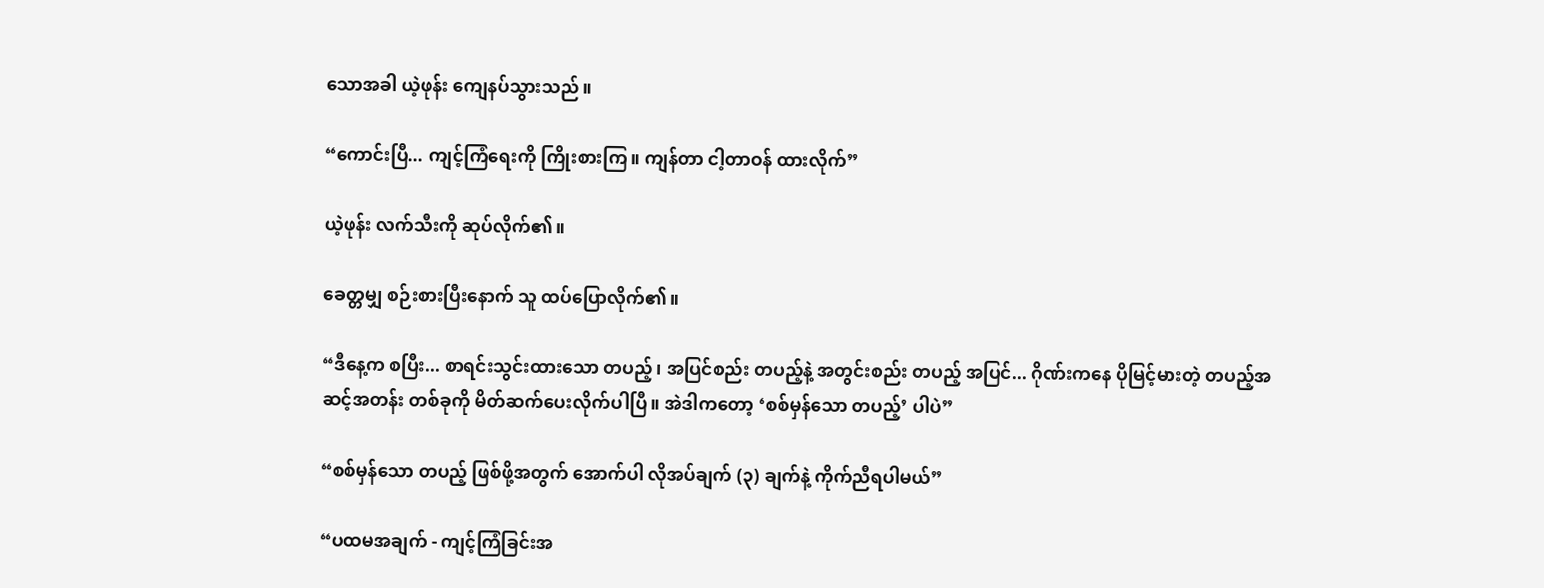သောအခါ ယဲ့ဖုန်း ကျေနပ်သွားသည်။

“ကောင်းပြီ... ကျင့်ကြံရေးကို ကြိုးစားကြ။ ကျန်တာ ငါ့တာဝန် ထားလိုက်”

ယဲ့ဖုန်း လက်သီးကို ဆုပ်လိုက်၏။

ခေတ္တမျှ စဉ်းစားပြီးနောက် သူ ထပ်ပြောလိုက်၏။

“ဒီနေ့က စပြီး... စာရင်းသွင်းထားသော တပည့်၊ အပြင်စည်း တပည့်နဲ့ အတွင်းစည်း တပည့် အပြင်... ဂိုဏ်းကနေ ပိုမြင့်မားတဲ့ တပည့်အဆင့်အတန်း တစ်ခုကို မိတ်ဆက်ပေးလိုက်ပါပြီ။ အဲဒါကတော့ ‘စစ်မှန်သော တပည့်’ ပါပဲ”

“စစ်မှန်သော တပည့် ဖြစ်ဖို့အတွက် အောက်ပါ လိုအပ်ချက် (၃) ချက်နဲ့ ကိုက်ညီရပါမယ်”

“ပထမအချက် - ကျင့်ကြံခြင်းအ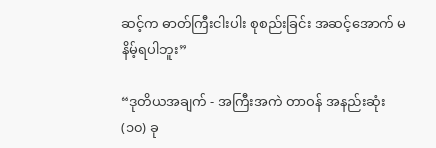ဆင့်က ဓာတ်ကြီးငါးပါး စုစည်းခြင်း အဆင့်အောက် မနိမ့်ရပါဘူး”

“ဒုတိယအချက် - အကြီးအကဲ တာဝန် အနည်းဆုံး (၁၀) ခု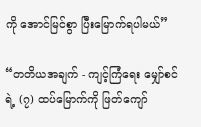ကို အောင်မြင်စွာ ပြီးမြောက်ရပါမယ်”

“တတိယအချက် - ကျင့်ကြံရေး မျှော်စင်ရဲ့ (၇) ထပ်မြောက်ကို ဖြတ်ကျော်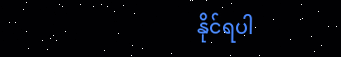နိုင်ရပါ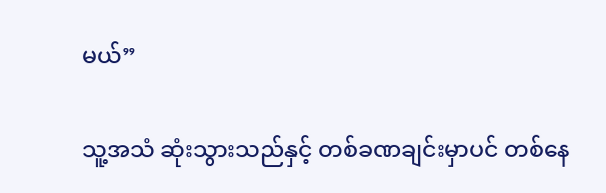မယ်”

သူ့အသံ ဆုံးသွားသည်နှင့် တစ်ခဏချင်းမှာပင် တစ်နေ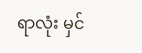ရာလုံး မှင်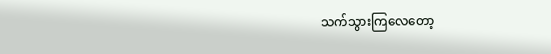သက်သွားကြလေတော့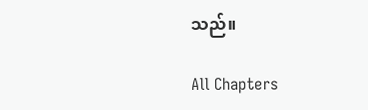သည်။

All Chapters